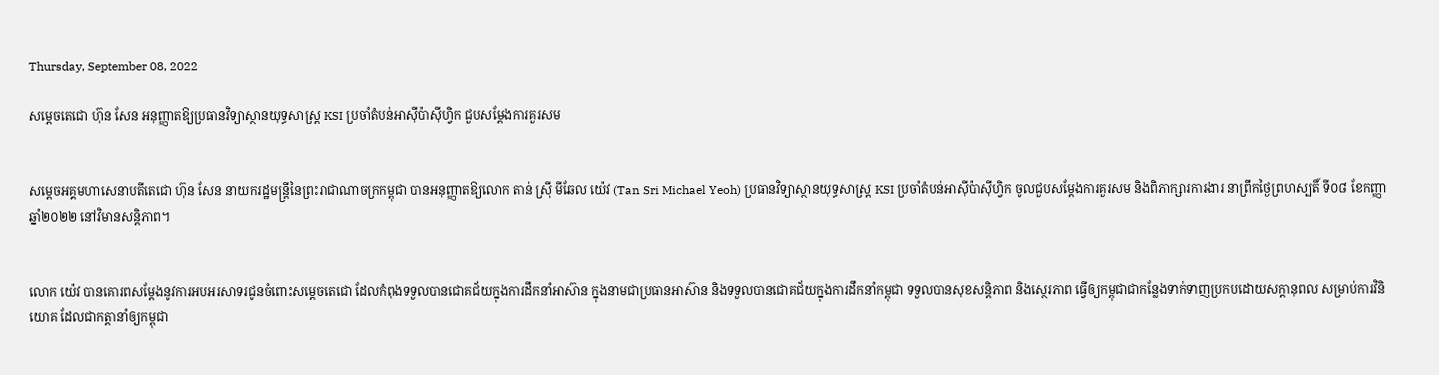Thursday, September 08, 2022

សម្តេចតេជោ ហ៊ុន សែន អនុញ្ញាតឱ្យប្រធានវិទ្យាស្ថានយុទ្ធសាស្ត្រ KSI ប្រចាំតំបន់អាស៊ីប៉ាស៊ីហ្វិក ជួបសម្តែងការគួរសម


សម្តេចអគ្គមហាសេនាបតីតេជោ ហ៊ុន សែន នាយករដ្ឋមន្ត្រីនៃព្រះរាជាណាចក្រកម្ពុជា បានអនុញ្ញាតឱ្យលោក តាន់ ស្រ៊ី មីឆែល យ៉េវ (Tan Sri Michael Yeoh) ប្រធានវិទ្យាស្ថានយុទ្ធសាស្ត្រ KSI ប្រចាំតំបន់អាស៊ីប៉ាស៊ីហ្វិក ចូលជួបសម្តែងការគួរសម និងពិភាក្សារការងារ នាព្រឹកថ្ងៃព្រហស្បតិ៍ ទី០៨ ខែកញ្ញា ឆ្នាំ២០២២ នៅវិមានសន្តិភាព។


លោក យ៉េវ បានគោរពសម្ដែងនូវការអបអរសាទរជូនចំពោះសម្ដេចតេជោ ដែលកំពុងទទួលបានជោគជ័យក្នុងការដឹកនាំអាស៊ាន ក្នុងនាមជាប្រធានអាស៊ាន និងទទួលបានជោគជ័យក្នុងការដឹកនាំកម្ពុជា ទទួលបានសុខសន្តិភាព និងស្ថេរភាព ធ្វើឲ្យកម្ពុជាជាកន្លែងទាក់ទាញប្រកបដោយសក្ដានុពល សម្រាប់ការវិនិយោគ ដែលជាកត្តានាំឲ្យកម្ពុជា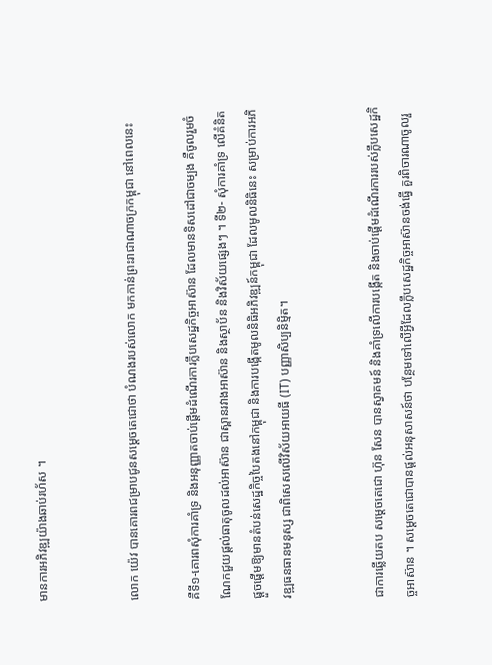មានការអភិវឌ្ឍយ៉ាងឆាប់រហ័ស ។


លោក យ៉េវ បានគោរពជម្រាបជូនសម្ដេចតេជោថា បំណងរបស់លោក មកកាន់ព្រះរាជាណាចក្រកម្ពុជា នៅពេលនេះ

គឺទី១-គោរពសុំការគាំទ្រ និងអនុញ្ញាតចាប់ផ្ដើមដំណើរការក្លឹបសេដ្ឋកិច្ចអាស៊ាន ដែលមានទិសដៅជាចម្បង គឺចូលរួមចំណែកជួយផ្ដល់ធាតុចូលដល់អាស៊ាន ជាស្ពានរវាងអាស៊ាន និងស្ថាប័ន និងវិស័យផ្សេងៗ ។ ទី២- សុំការគាំទ្រ លើគំនិតផ្ដួចផ្ដើមឱ្យមានតំបន់សេដ្ឋកិច្ចបៃតងនៅកម្ពុជា និងការបង្កើតមូលនិធិអភិវឌ្ឍន៍កម្ពុជា ដែលមូលនិធិនេះ សម្រាប់ការអភិវឌ្ឍធនធានមនុស្ស ជាពិសេសលើវិស័យអាយធី (IT) បញ្ញាសិប្បនិមិ្មត។


ជាការឆ្លើយតប សម្ដេចតេជោ ហ៊ុន សែន បានស្វាគមន៍ និងគាំទ្រលើការបង្កើត និងចាប់ផ្ដើមដំណើរការរបស់ក្លឹបសេដ្ឋកិច្ចអាស៊ាន ។ សម្ដេចតេជោបានផ្ដល់អនុសាសន៍ថា បន្ថែមទៅលើអ្វីដែលក្លឹបសេដ្ឋកិច្ចអាស៊ានចង់ធ្វើ គួរពិចារណាចូលរួ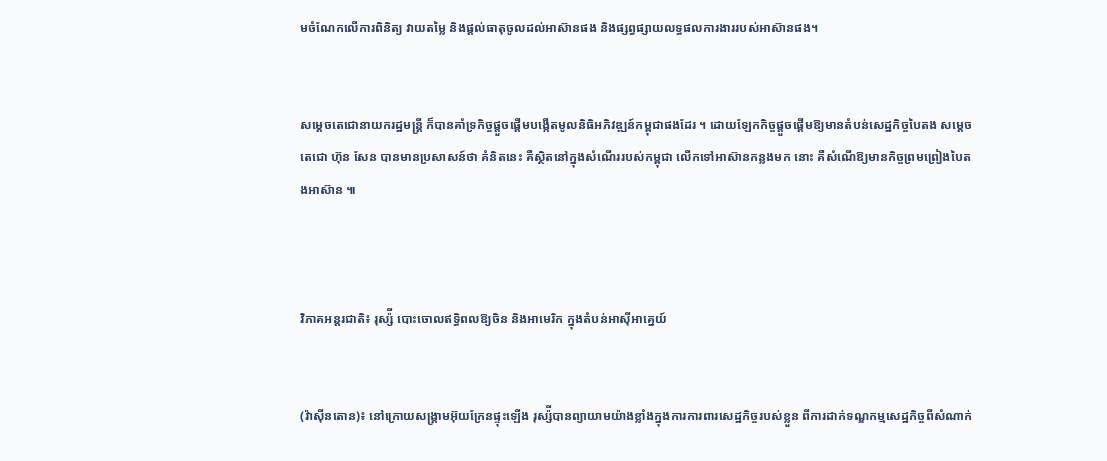មចំណែកលើការពិនិត្យ វាយតម្លៃ និងផ្ដល់ធាតុចូលដល់អាស៊ានផង និងផ្សព្វផ្សាយលទ្ធផលការងាររបស់អាស៊ានផង។


សម្ដេចតេជោនាយករដ្ឋមន្ត្រី ក៏បានគាំទ្រកិច្ចផ្ដួចផ្ដើមបង្កើតមូលនិធិអភិវឌ្ឍន៍កម្ពុជាផងដែរ ។ ដោយឡែកកិច្ចផ្ដួចផ្ដើមឱ្យមានតំបន់សេដ្ឋកិច្ចបៃតង សម្ដេចតេជោ ហ៊ុន សែន បានមានប្រសាសន៍ថា គំនិតនេះ គឺស្ថិតនៅក្នុងសំណើររបស់កម្ពុជា លើកទៅអាស៊ានកន្លងមក នោះ គឺសំណើឱ្យមានកិច្ចព្រមព្រៀងបៃតងអាស៊ាន ៕



វិភាគអន្តរជាតិ៖ រុស្ស៉ី បោះចោលឥទ្ធិពលឱ្យចិន និងអាមេរិក ក្នុងតំបន់អាស៊ីអាគ្នេយ៍


(វ៉ាស៊ីនតោន)៖ នៅក្រោយសង្រ្គាមអ៊ុយក្រែនផ្ទុះឡើង រុស្ស៉ីបានព្យាយាមយ៉ាងខ្លាំងក្នុងការការពារសេដ្ឋកិច្ចរបស់ខ្លួន ពីការដាក់ទណ្ឌកម្មសេដ្ឋកិច្ចពីសំណាក់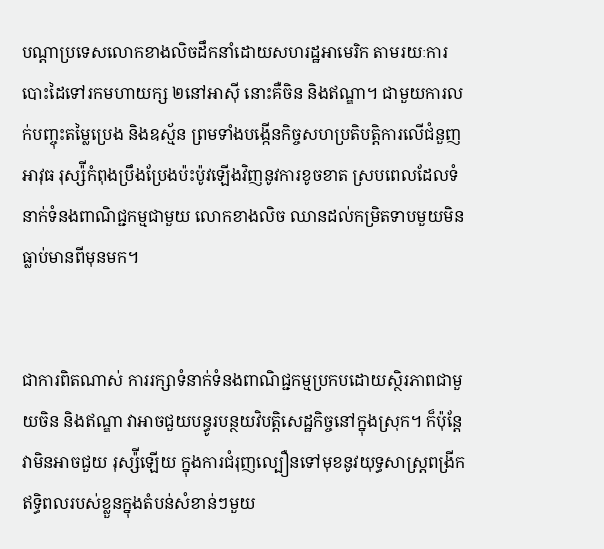បណ្ដាប្រទេសលោកខាងលិចដឹកនាំដោយសហរដ្ឋអាមេរិក តាមរយៈការបោះដៃទៅរកមហាយក្ស ២នៅអាស៊ី នោះគឺចិន និងឥណ្ឌា។ ជាមួយការលក់បញ្ចុះតម្លៃប្រេង និងឧស្ម័ន ព្រមទាំងបង្កើនកិច្ចសហប្រតិបត្តិការលើជំនួញអាវុធ រុស្ស៉ីកំពុងប្រឹងប្រែងប៉ះប៉ូវឡើងវិញនូវការខូចខាត ស្របពេលដែលទំនាក់ទំនងពាណិជ្ជកម្មជាមួយ លោកខាងលិច ឈានដល់កម្រិតទាបមួយមិនធ្លាប់មានពីមុនមក។


ជាការពិតណាស់ ការរក្សាទំនាក់ទំនងពាណិជ្ជកម្មប្រកបដោយសិ្ថរភាពជាមួយចិន និងឥណ្ឌា វាអាចជួយបន្ធូរបន្ថយវិបត្តិសេដ្ឋកិច្ចនៅក្នុងស្រុក។ ក៏ប៉ុន្តែ វាមិនអាចជួយ រុស្ស៉ីឡើយ ក្នុងការជំរុញល្បឿនទៅមុខនូវយុទ្ធសាស្ត្រពង្រីកឥទ្ធិពលរបស់ខ្លួនក្នុងតំបន់សំខាន់ៗមួយ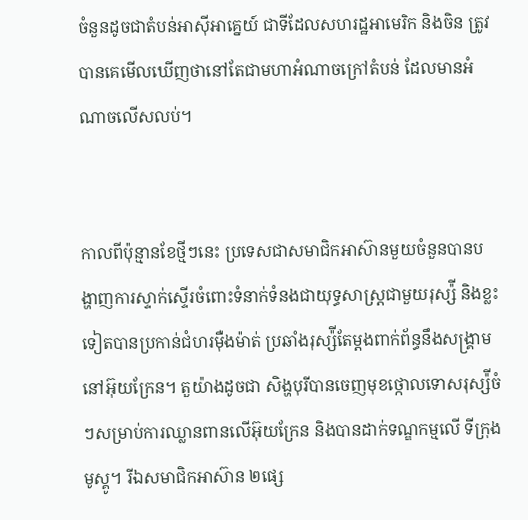ចំនួនដូចជាតំបន់អាស៊ីអាគ្នេយ៍ ជាទីដែលសហរដ្ឋអាមេរិក និងចិន ត្រូវបានគេមើលឃើញថានៅតែជាមហាអំណាចក្រៅតំបន់ ដែលមានអំណាចលើសលប់។


កាលពីប៉ុន្មានខែថ្មីៗនេះ ប្រទេសជាសមាជិកអាស៊ានមួយចំនួនបានបង្ហាញការស្ទាក់ស្ទើរចំពោះទំនាក់ទំនងជាយុទ្ធសាស្ត្រជាមួយរុស្ស៉ី និងខ្លះទៀតបានប្រកាន់ជំហរម៉ឺងម៉ាត់ ប្រឆាំងរុស្ស៉ីតែម្ដងពាក់ព័ន្ធនឹងសង្រ្គាមនៅអ៊ុយក្រែន។ តួយ៉ាងដូចជា សិង្ហបុរីបានចេញមុខថ្កោលទោសរុស្ស៉ីចំៗសម្រាប់ការឈ្លានពានលើអ៊ុយក្រែន និងបានដាក់ទណ្ឌកម្មលើ ទីក្រុងមូស្គូ។ រីឯសមាជិកអាស៊ាន ២ផ្សេ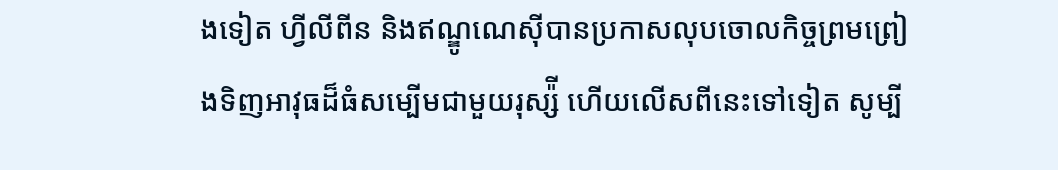ងទៀត ហ្វីលីពីន និងឥណ្ឌូណេស៊ីបានប្រកាសលុបចោលកិច្ចព្រមព្រៀងទិញអាវុធដ៏ធំសម្បើមជាមួយរុស្ស៉ី ហើយលើសពីនេះទៅទៀត សូម្បី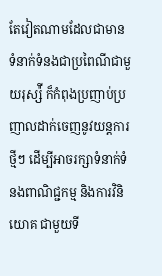តែវៀតណាមដែលជាមានទំនាក់ទំនងជាប្រពៃណីជាមួយរុស្ស៉ី ក៏កំពុងប្រញាប់ប្រញាលដាក់ចេញនូវយន្ដការថ្មីៗ ដើម្បីអាចរក្សាទំនាក់ទំនងពាណិជ្ជកម្ម និងការវិនិយោគ ជាមួយទី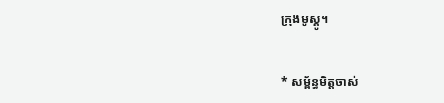ក្រុងមូស្គូ។


* សម្ព័ន្ធមិត្តចាស់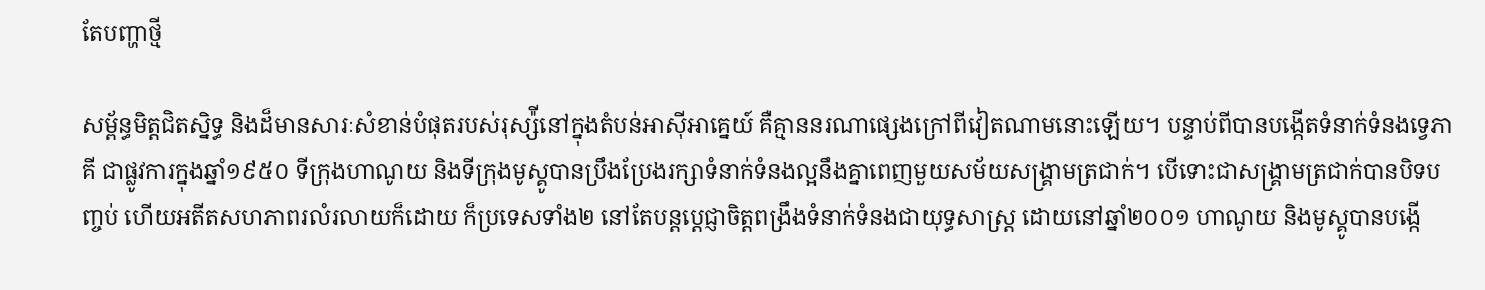តែបញ្ហាថ្មី

សម្ព័ន្ធមិត្តជិតស្និទ្ធ និងដ៏មានសារៈសំខាន់បំផុតរបស់រុស្ស៉ីនៅក្នុងតំបន់អាស៊ីអាគ្នេយ៍ គឺគ្មាននរណាផ្សេងក្រៅពីវៀតណាមនោះឡើយ។ បន្ទាប់ពីបានបង្កើតទំនាក់ទំនងទ្វេភាគី ជាផ្លូវការក្នុងឆ្នាំ១៩៥០ ទីក្រុងហាណូយ និងទីក្រុងមូស្គូបានប្រឹងប្រែងរក្សាទំនាក់ទំនងល្អនឹងគ្នាពេញមួយសម័យសង្រ្គាមត្រជាក់។ បើទោះជាសង្រ្គាមត្រជាក់បានបិទបញ្ចប់ ហើយអតីតសហភាពរលំរលាយក៏ដោយ ក៏ប្រទេសទាំង២ នៅតែបន្តប្ដេជ្ញាចិត្តពង្រឹងទំនាក់ទំនងជាយុទ្ធសាស្ត្រ ដោយនៅឆ្នាំ២០០១ ហាណូយ និងមូស្គូបានបង្កើ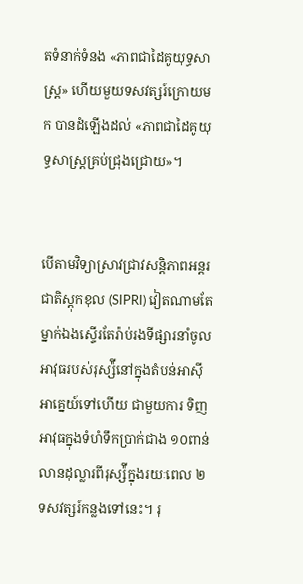តទំនាក់ទំនង «ភាពជាដៃគូយុទ្ធសាស្រ្ត» ហើយមួយទសវត្សរ៍ក្រោយមក បានដំឡើងដល់ «ភាពជាដៃគូយុទ្ធសាស្ត្រគ្រប់ជ្រុងជ្រោយ»។


បើតាមវិទ្យាសា្រវជ្រាវសន្តិភាពអន្តរជាតិស្ដុកខុល (SIPRI) វៀតណាមតែម្នាក់ឯងស្ទើរតែរ៉ាប់រងទីផ្សារនាំចូលអាវុធរបស់រុស្ស៉ីនៅក្នុងតំបន់អាស៊ីអាគ្នេយ៍ទៅហើយ ជាមួយការ ទិញអាវុធក្នុងទំហំទឹកប្រាក់ជាង ១០ពាន់លានដុល្លារពីរុស្ស៉ីក្នុងរយៈពេល ២ទសវត្សរ៍កន្លងទៅនេះ។ រុ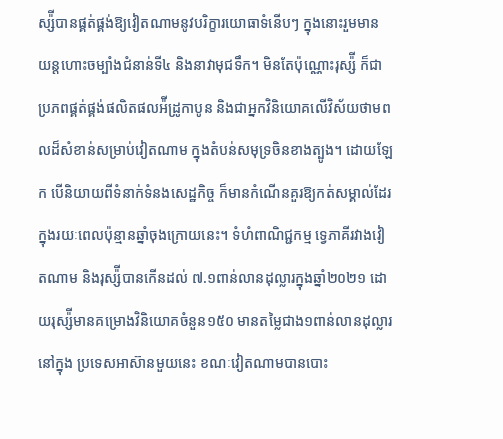ស្ស៉ីបានផ្គត់ផ្គង់ឱ្យវៀតណាមនូវបរិក្ខារយោធាទំនើបៗ ក្នុងនោះរួមមាន យន្ដហោះចម្បាំងជំនាន់ទី៤ និងនាវាមុជទឹក។ មិនតែប៉ុណ្ណោះរុស្ស៉ី ក៏ជាប្រភពផ្គត់ផ្គង់ផលិតផលអ៉ីដ្រូកាបូន និងជាអ្នកវិនិយោគលើវិស័យថាមពលដ៏សំខាន់សម្រាប់វៀតណាម ក្នុងតំបន់សមុទ្រចិនខាងត្បូង។ ដោយឡែក បើនិយាយពីទំនាក់ទំនងសេដ្ឋកិច្ច ក៏មានកំណើនគួរឱ្យកត់សម្គាល់ដែរក្នុងរយៈពេលប៉ុន្មានឆ្នាំចុងក្រោយនេះ។ ទំហំពាណិជ្ជកម្ម ទ្វេភាគីរវាងវៀតណាម និងរុស្ស៉ីបានកើនដល់ ៧.១ពាន់លានដុល្លារក្នុងឆ្នាំ២០២១ ដោយរុស្ស៉ីមានគម្រោងវិនិយោគចំនួន១៥០ មានតម្លៃជាង១ពាន់លានដុល្លារ នៅក្នុង ប្រទេសអាស៊ានមួយនេះ ខណៈវៀតណាមបានបោះ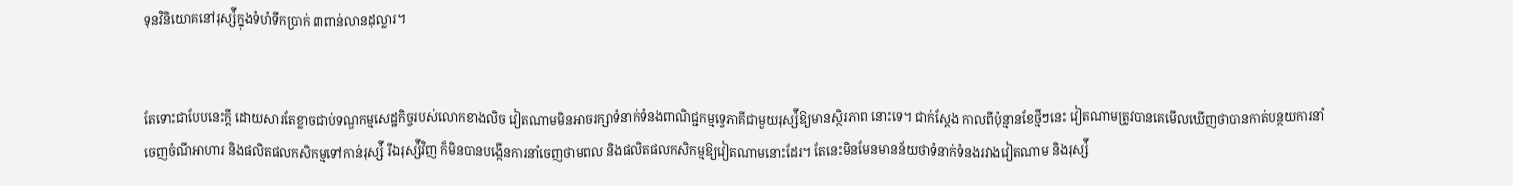ទុនវិនិយោគនៅរុស្ស៉ីក្នុងទំហំទឹកប្រាក់ ៣ពាន់លានដុល្លារ។


តែទោះជាបែបនេះក្ដី ដោយសារតែខ្លាចជាប់ទណ្ឌកម្មសេដ្ឋកិច្ចរបស់លោកខាងលិច វៀតណាមមិនអាចរក្សាទំនាក់ទំនងពាណិជ្ជកម្មទ្វេភាគីជាមួយរុស្ស៉ីឱ្យមានស្ថិរភាព នោះទេ។ ជាក់ស្ដែង កាលពីប៉ុន្មានខែថ្មីៗនេះ វៀតណាមត្រូវបានគេមើលឃើញថាបានកាត់បន្ថយការនាំចេញចំណីអាហារ និងផលិតផលកសិកម្មទៅកាន់រុស្ស៉ី រីឯរុស្ស៉ីវិញ ក៏មិនបានបង្កើនការនាំចេញថាមពល និងផលិតផលកសិកម្មឱ្យវៀតណាមនោះដែរ។ តែនេះមិនមែនមានន័យថាទំនាក់ទំនងរវាងវៀតណាម និងរុស្ស៉ី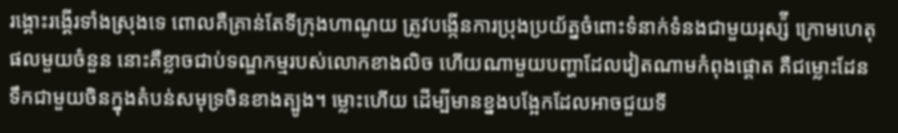រង្គោះរង្គើរទាំងស្រុងទេ ពោលគឺគ្រាន់តែទីក្រុងហាណូយ ត្រូវបង្កើនការប្រុងប្រយ័ត្នចំពោះទំនាក់ទំនងជាមួយរុស្ស៉ី ក្រោមហេតុផលមួយចំនួន នោះគឺខ្លាចជាប់ទណ្ឌកម្មរបស់លោកខាងលិច ហើយណាមួយបញ្ហាដែលវៀតណាមកំពុងផ្ដោត គឺជម្លោះដែនទឹកជាមួយចិនក្នុងតំបន់សមុទ្រចិនខាងត្បូង។ ម្លោះហើយ ដើម្បីមានខ្នងបង្អែកដែលអាចជួយទី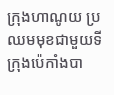ក្រុងហាណូយ ប្រឈមមុខជាមួយទីក្រុងប៉េកាំងបា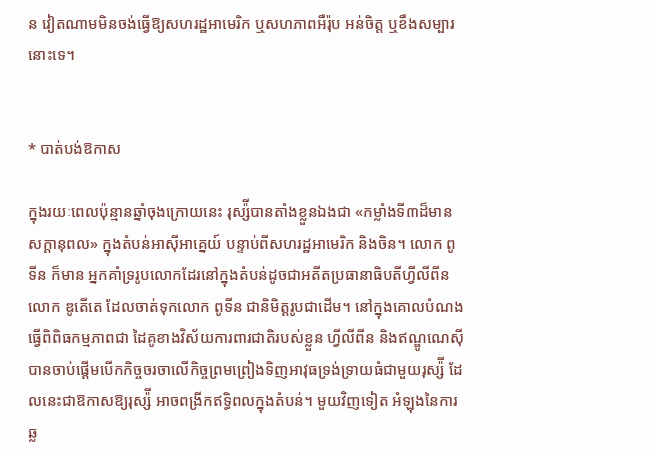ន វៀតណាមមិនចង់ធ្វើឱ្យសហរដ្ឋអាមេរិក ឬសហភាពអឺរ៉ុប អន់ចិត្ត ឬខឹងសម្បារនោះទេ។


* បាត់បង់ឱកាស

ក្នុងរយៈពេលប៉ុន្មានឆ្នាំចុងក្រោយនេះ រុស្ស៉ីបានតាំងខ្លួនឯងជា «កម្លាំងទី៣ដ៏មានសក្ដានុពល» ក្នុងតំបន់អាស៊ីអាគ្នេយ៍ បន្ទាប់ពីសហរដ្ឋអាមេរិក និងចិន។ លោក ពូទីន ក៏មាន អ្នកគាំទ្ររូបលោកដែរនៅក្នុងតំបន់ដូចជាអតីតប្រធានាធិបតីហ្វីលីពីន លោក ឌូតើតេ ដែលចាត់ទុកលោក ពូទីន ជានិមិត្តរូបជាដើម។ នៅក្នុងគោលបំណងធ្វើពិពិធកម្មភាពជា ដៃគូខាងវិស័យការពារជាតិរបស់ខ្លួន ហ្វីលីពីន និងឥណ្ឌូណេស៊ីបានចាប់ផ្ដើមបើកកិច្ចចរចាលើកិច្ចព្រមព្រៀងទិញអាវុធទ្រង់ទ្រាយធំជាមួយរុស្ស៉ី ដែលនេះជាឱកាសឱ្យរុស្ស៉ី អាចពង្រីកឥទ្ធិពលក្នុងតំបន់។ មួយវិញទៀត អំឡុងនៃការឆ្ល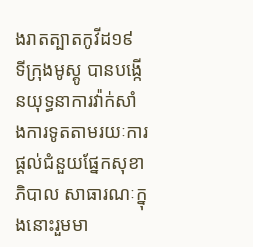ងរាតត្បាតកូវីដ១៩ ទីក្រុងមូស្គូ បានបង្កើនយុទ្ធនាការវ៉ាក់សាំងការទូតតាមរយៈការផ្ដល់ជំនួយផ្នែកសុខាភិបាល សាធារណៈក្នុងនោះរួមមា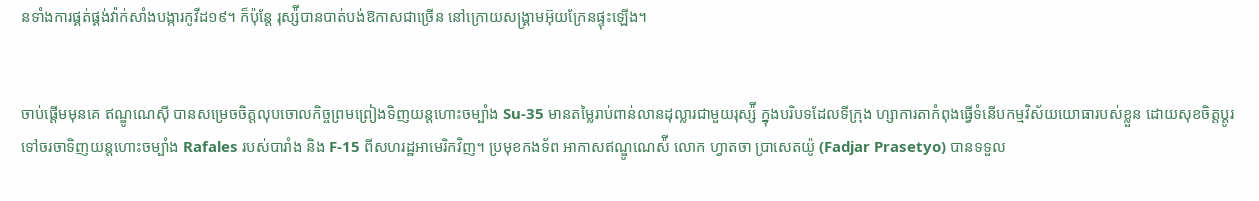នទាំងការផ្គត់ផ្គង់វ៉ាក់សាំងបង្ការកូវីដ១៩។ ក៏ប៉ុន្តែ រុស្ស៉ីបានបាត់បង់ឱកាសជាច្រើន នៅក្រោយសង្រ្គាមអ៊ុយក្រែនផ្ទុះឡើង។


ចាប់ផ្ដើមមុនគេ ឥណ្ឌូណេស៊ី បានសម្រេចចិត្តលុបចោលកិច្ចព្រមព្រៀងទិញយន្ដហោះចម្បាំង Su-35 មានតម្លៃរាប់ពាន់លានដុល្លារជាមួយរុស្ស៉ី ក្នុងបរិបទដែលទីក្រុង ហ្សាការតាកំពុងធ្វើទំនើបកម្មវិស័យយោធារបស់ខ្លួន ដោយសុខចិត្តប្ដូរទៅចរចាទិញយន្ដហោះចម្បាំង Rafales របស់បារាំង និង F-15 ពីសហរដ្ឋអាមេរិកវិញ។ ប្រមុខកងទ័ព អាកាសឥណ្ឌូណេស៉ី លោក ហ្វាតចា ប្រាសេតយ៉ូ (Fadjar Prasetyo) បានទទួល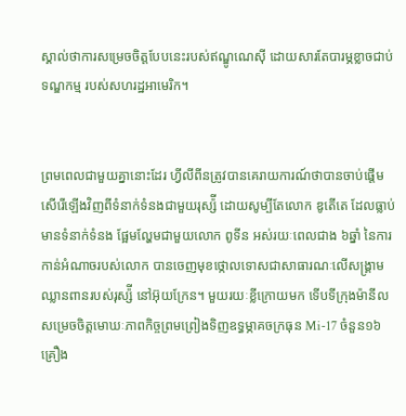ស្គាល់ថាការសម្រេចចិត្តបែបនេះរបស់ឥណ្ឌូណេស៊ី ដោយសារតែបារម្ភខ្លាចជាប់ទណ្ឌកម្ម របស់សហរដ្ឋអាមេរិក។


ព្រមពេលជាមួយគ្នានោះដែរ ហ្វីលីពីនត្រូវបានគេរាយការណ៍ថាបានចាប់ផ្ដើមសើរើឡើងវិញពីទំនាក់ទំនងជាមួយរុស្ស៉ី ដោយសូម្បីតែលោក ឌូតើតេ ដែលធ្លាប់មានទំនាក់ទំនង ផ្អែមល្ហែមជាមួយលោក ពូទីន អស់រយៈពេលជាង ៦ឆ្នាំ នៃការកាន់អំណាចរបស់លោក បានចេញមុខថ្កោលទោសជាសាធារណៈលើសង្រ្គាមឈ្លានពានរបស់រុស្ស៉ី នៅអ៊ុយក្រែន។ មួយរយៈខ្លីក្រោយមក ទើបទីក្រុងម៉ានីល សម្រេចចិត្តមោឃៈភាពកិច្ចព្រមព្រៀងទិញឧទ្ធម្ភាគចក្រធុន Mi-17 ចំនួន១៦គ្រឿង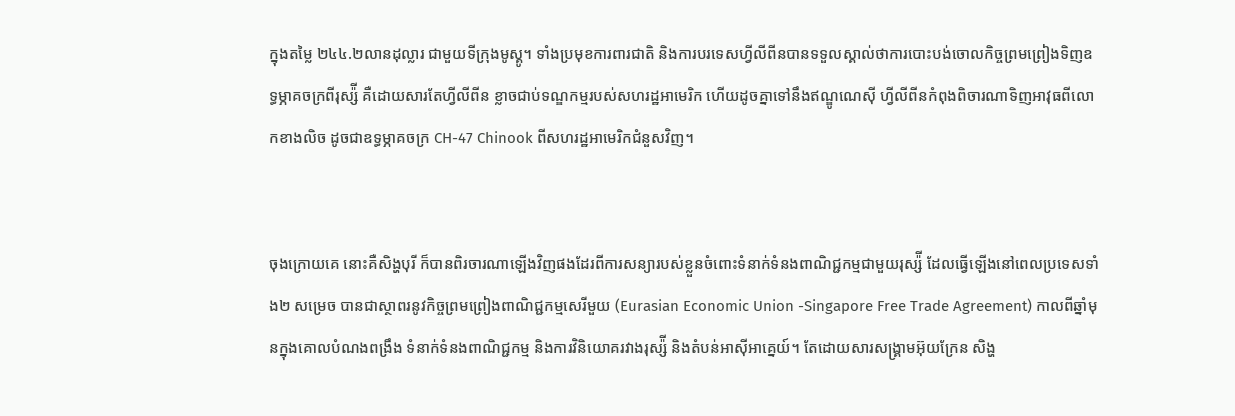ក្នុងតម្លៃ ២៤៤.២លានដុល្លារ ជាមួយទីក្រុងមូស្គូ។ ទាំងប្រមុខការពារជាតិ និងការបរទេសហ្វីលីពីនបានទទួលស្គាល់ថាការបោះបង់ចោលកិច្ចព្រមព្រៀងទិញឧទ្ធម្ភាគចក្រពីរុស្ស៉ី គឺដោយសារតែហ្វីលីពីន ខ្លាចជាប់ទណ្ឌកម្មរបស់សហរដ្ឋអាមេរិក ហើយដូចគ្នាទៅនឹងឥណ្ឌូណេស៊ី ហ្វីលីពីនកំពុងពិចារណាទិញអាវុធពីលោកខាងលិច ដូចជាឧទ្ធម្ភាគចក្រ CH-47 Chinook ពីសហរដ្ឋអាមេរិកជំនួសវិញ។


ចុងក្រោយគេ នោះគឺសិង្ហបុរី ក៏បានពិរចារណាឡើងវិញផងដែរពីការសន្យារបស់ខ្លួនចំពោះទំនាក់ទំនងពាណិជ្ជកម្មជាមួយរុស្ស៉ី ដែលធ្វើឡើងនៅពេលប្រទេសទាំង២ សម្រេច បានជាស្ថាពរនូវកិច្ចព្រមព្រៀងពាណិជ្ជកម្មសេរីមួយ (Eurasian Economic Union -Singapore Free Trade Agreement) កាលពីឆ្នាំមុនក្នុងគោលបំណងពង្រឹង ទំនាក់ទំនងពាណិជ្ជកម្ម និងការវិនិយោគរវាងរុស្ស៉ី និងតំបន់អាស៊ីអាគ្នេយ៍។ តែដោយសារសង្រ្គាមអ៊ុយក្រែន សិង្ហ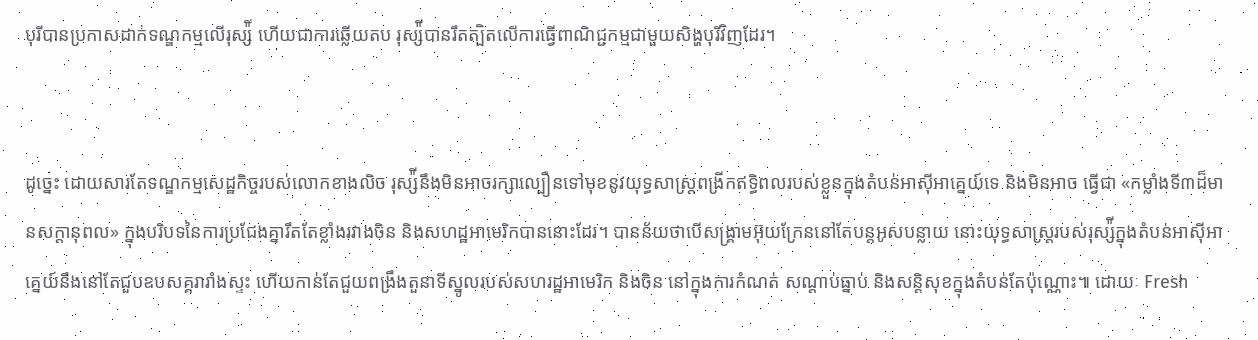បុរីបានប្រកាសដាក់ទណ្ឌកម្មលើរុស្ស៉ី ហើយជាការឆ្លើយតប រុស្ស៉ីបានរឹតត្បិតលើការធ្វើពាណិជ្ជកម្មជាមួយសិង្ហបុរីវិញដែរ។


ដូច្នេះ ដោយសារតែទណ្ឌកម្មសេដ្ឋកិច្ចរបស់លោកខាងលិច រុស្ស៉ីនឹងមិនអាចរក្សាល្បឿនទៅមុខនូវយុទ្ធសាស្ត្រពង្រីកឥទ្ធិពលរបស់ខ្លួនក្នុងតំបន់អាស៊ីអាគ្នេយ៍ទេ និងមិនអាច ធ្វើជា «កម្លាំងទី៣ដ៏មានសក្ដានុពល» ក្នុងបរិបទនៃការប្រជែងគ្នារឹតតែខ្លាំងរវាងចិន និងសហដ្ឋអាមេរិកបាននោះដែរ។ បានន័យថាបើសង្រ្គាមអ៊ុយក្រែននៅតែបន្តអូសបន្លាយ នោះយុទ្ធសាស្ត្ររបស់រុស្ស៉ីក្នុងតំបន់អាស៊ីអាគ្នេយ៍នឹងនៅតែជួបឧបសគ្គរារាំងស្ទះ ហើយកាន់តែជួយពង្រឹងតួនាទីស្នូលរបស់សហរដ្ឋអាមេរិក និងចិន នៅក្នុងការកំណត់ សណ្ដាប់ធ្នាប់ និងសន្តិសុខក្នុងតំបន់តែប៉ុណ្ណោះ៕ ដោយៈ Fresh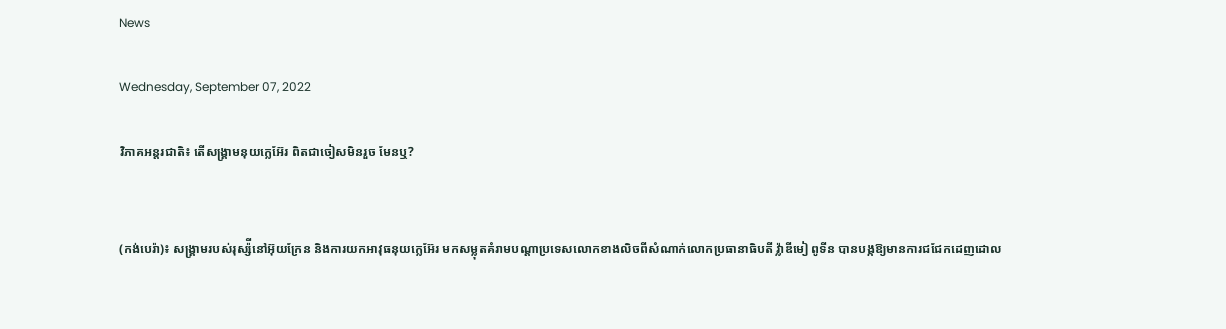News

Wednesday, September 07, 2022

វិភាគអន្តរជាតិ៖ តើសង្រ្គាមនុយក្លេអ៊ែរ ពិតជាចៀសមិនរួច មែនឬ?


(កង់បេរ៉ា)៖ សង្រ្គាមរបស់រុស្ស៉ីនៅអ៊ុយក្រែន និងការយកអាវុធនុយក្លេអ៊ែរ មកសម្លុតគំរាមបណ្ដាប្រទេសលោកខាងលិចពីសំណាក់លោកប្រធានាធិបតី វ្ល៉ាឌីមៀ ពូទីន បានបង្កឱ្យមានការជជែកដេញដោល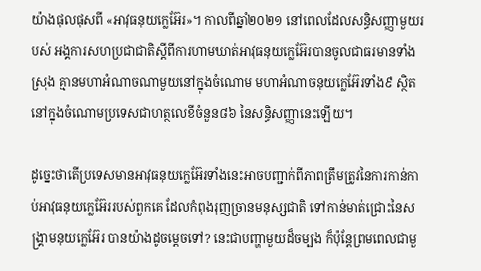យ៉ាងផុលផុសពី «អាវុធនុយក្លេអ៊ែរ»។ កាលពីឆ្នាំ២០២១ នៅពេលដែលសន្ធិសញ្ញាមួយរបស់ អង្គការសហប្រជាជាតិស្ដីពីការហាមឃាត់អាវុធនុយក្លេអ៊ែរបានចូលជាធរមានទាំងស្រុង គ្មានមហាអំណាចណាមួយនៅក្នុងចំណោម មហាអំណាចនុយក្លេអ៊ែរទាំង៩ ស្ថិតនៅក្នុងចំណោមប្រទេសជាហត្ថលេខីចំនួន៨៦ នៃសន្ធិសញ្ញានេះឡើយ។

ដូច្នេះថាតើប្រទេសមានអាវុធនុយក្លេអ៊ែរទាំងនេះអាចបញ្ជាក់ពីភាពត្រឹមត្រូវនៃការកាន់កាប់អាវុធនុយក្លេអ៊ែររបស់ពួកគេ ដែលកំពុងរុញច្រានមនុស្សជាតិ ទៅកាន់មាត់ជ្រោះនៃសង្រ្គាមនុយក្លេអ៊ែរ បានយ៉ាងដូចម្ដេចទៅ? នេះជាបញ្ហាមួយដ៏ចម្បង ក៏ប៉ុន្តែព្រមពេលជាមួ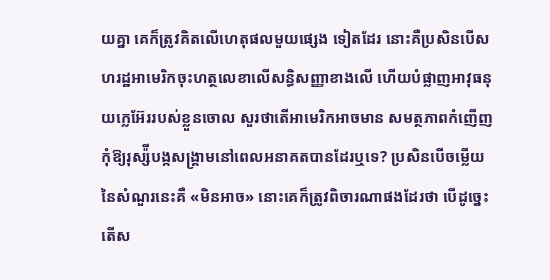យគ្នា គេក៏ត្រូវគិតលើហេតុផលមួយផ្សេង ទៀតដែរ នោះគឺប្រសិនបើសហរដ្ឋអាមេរិកចុះហត្ថលេខាលើសន្ធិសញ្ញាខាងលើ ហើយបំផ្លាញអាវុធនុយក្លេអ៊ែររបស់ខ្លួនចោល សួរថាតើអាមេរិកអាចមាន សមត្ថភាពកំញើញកុំឱ្យរុស្ស៉ីបង្កសង្រ្គាមនៅពេលអនាគតបានដែរឬទេ? ប្រសិនបើចម្លើយនៃសំណួរនេះគឺ «មិនអាច» នោះគេក៏ត្រូវពិចារណាផងដែរថា បើដូច្នេះតើស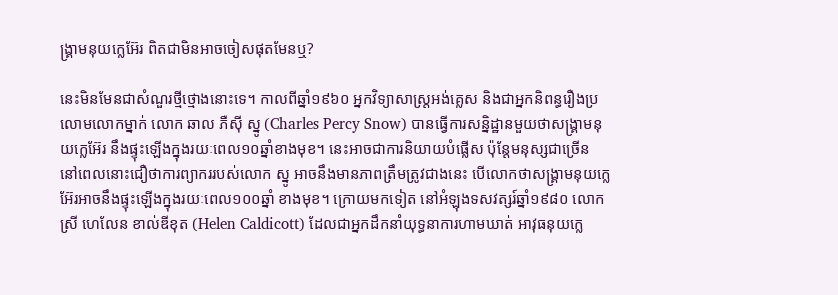ង្រ្គាមនុយក្លេអ៊ែរ ពិតជាមិនអាចចៀសផុតមែនឬ?

នេះមិនមែនជាសំណួរថ្មីថ្មោងនោះទេ។ កាលពីឆ្នាំ១៩៦០ អ្នកវិទ្យាសាស្ត្រអង់គ្លេស និងជាអ្នកនិពន្ធរឿងប្រលោមលោកម្នាក់ លោក ឆាល ភឺស៊ី ស្នូ (Charles Percy Snow) បានធ្វើការសន្និដ្ឋានមួយថាសង្រ្គាមនុយក្លេអ៊ែរ នឹងផ្ទុះឡើងក្នុងរយៈពេល១០ឆ្នាំខាងមុខ។ នេះអាចជាការនិយាយបំផ្លើស ប៉ុន្តែមនុស្សជាច្រើន នៅពេលនោះជឿថាការព្យាកររបស់លោក ស្នូ អាចនឹងមានភាពត្រឹមត្រូវជាងនេះ បើលោកថាសង្រ្គាមនុយក្លេអ៊ែរអាចនឹងផ្ទុះឡើងក្នុងរយៈពេល១០០ឆ្នាំ ខាងមុខ។ ក្រោយមកទៀត នៅអំឡុងទសវត្សរ៍ឆ្នាំ១៩៨០ លោកស្រី ហេលែន ខាល់ឌីខុត (Helen Caldicott) ដែលជាអ្នកដឹកនាំយុទ្ធនាការហាមឃាត់ អាវុធនុយក្លេ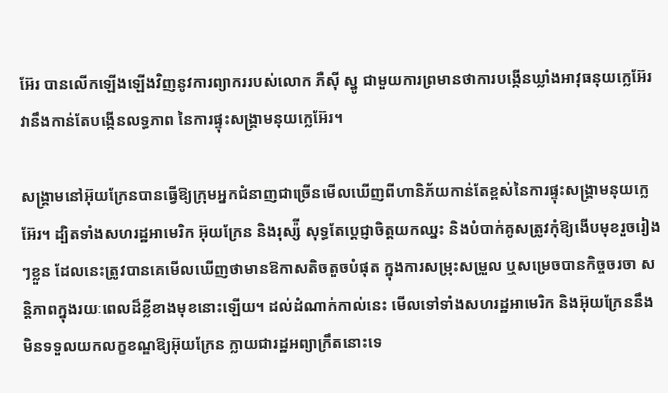អ៊ែរ បានលើកឡើងឡើងវិញនូវការព្យាកររបស់លោក ភឺស៊ី ស្នូ ជាមួយការព្រមានថាការបង្កើនឃ្លាំងអាវុធនុយក្លេអ៊ែរ វានឹងកាន់តែបង្កើនលទ្ធភាព នៃការផ្ទុះសង្រ្គាមនុយក្លេអ៊ែរ។

សង្រ្គាមនៅអ៊ុយក្រែនបានធ្វើឱ្យក្រុមអ្នកជំនាញជាច្រើនមើលឃើញពីហានិភ័យកាន់តែខ្ពស់នៃការផ្ទុះសង្រ្គាមនុយក្លេអ៊ែរ។ ដ្បិតទាំងសហរដ្ឋអាមេរិក អ៊ុយក្រែន និងរុស្ស៉ី សុទ្ធតែប្ដេជ្ញាចិត្តយកឈ្នះ និងបំបាក់គូសត្រូវកុំឱ្យងើបមុខរួចរៀងៗខ្លួន ដែលនេះត្រូវបានគេមើលឃើញថាមានឱកាសតិចតួចបំផុត ក្នុងការសម្រុះសម្រួល ឬសម្រេចបានកិច្ចចរចា សន្តិភាពក្នុងរយៈពេលដ៏ខ្លីខាងមុខនោះឡើយ។ ដល់ដំណាក់កាល់នេះ មើលទៅទាំងសហរដ្ឋអាមេរិក និងអ៊ុយក្រែននឹងមិនទទួលយកលក្ខខណ្ឌឱ្យអ៊ុយក្រែន ក្លាយជារដ្ឋអព្យាក្រឹតនោះទេ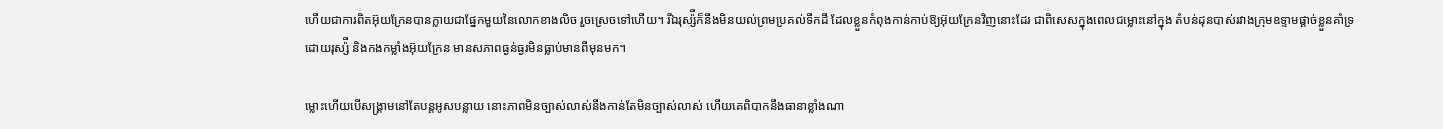ហើយជាការពិតអ៊ុយក្រែនបានក្លាយជាផ្នែកមួយនៃលោកខាងលិច រួចស្រេចទៅហើយ។ រីឯរុស្ស៉ីក៏នឹងមិនយល់ព្រមប្រគល់ទឹកដី ដែលខ្លួនកំពុងកាន់កាប់ឱ្យអ៊ុយក្រែនវិញនោះដែរ ជាពិសេសក្នុងពេលជម្លោះនៅក្នុង តំបន់ដុនបាស់រវាងក្រុមឧទ្ទាមផ្ដាច់ខ្លួនគាំទ្រដោយរុស្ស៉ី និងកងកម្លាំងអ៊ុយក្រែន មានសភាពធ្ងន់ធ្ងរមិនធ្លាប់មានពីមុនមក។

ម្លោះហើយបើសង្រ្គាមនៅតែបន្តអូសបន្លាយ នោះភាពមិនច្បាស់លាស់នឹងកាន់តែមិនច្បាស់លាស់ ហើយគេពិបាកនឹងធានាខ្លាំងណា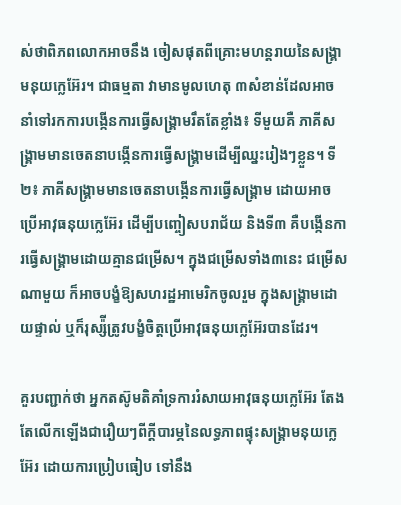ស់ថាពិភពលោកអាចនឹង ចៀសផុតពីគ្រោះមហន្តរាយនៃសង្រ្គាមនុយក្លេអ៊ែរ។ ជាធម្មតា វាមានមូលហេតុ ៣សំខាន់ដែលអាចនាំទៅរកការបង្កើនការធ្វើសង្រ្គាមរឹតតែខ្លាំង៖ ទីមួយគឺ ភាគីសង្រ្គាមមានចេតនាបង្កើនការធ្វើសង្រ្គាមដើម្បីឈ្នះរៀងៗខ្លួន។ ទី២៖ ភាគីសង្រ្គាមមានចេតនាបង្កើនការធ្វើសង្រ្គាម ដោយអាចប្រើអាវុធនុយក្លេអ៊ែរ ដើម្បីបញ្ចៀសបរាជ័យ និងទី៣ គឺបង្កើនការធ្វើសង្រ្គាមដោយគ្មានជម្រើស។ ក្នុងជម្រើសទាំង៣នេះ ជម្រើសណាមួយ ក៏អាចបង្ខំឱ្យសហរដ្ឋអាមេរិកចូលរួម ក្នុងសង្រ្គាមដោយផ្ទាល់ ឬក៏រុស្ស៉ីត្រូវបង្ខំចិត្តប្រើអាវុធនុយក្លេអ៊ែរបានដែរ។

គួរបញ្ជាក់ថា អ្នកតស៊ូមតិគាំទ្រការរំសាយអាវុធនុយក្លេអ៊ែរ តែងតែលើកឡើងជារឿយៗពីក្ដីបារម្ភនៃលទ្ធភាពផ្ទុះសង្រ្គាមនុយក្លេអ៊ែរ ដោយការប្រៀបធៀប ទៅនឹង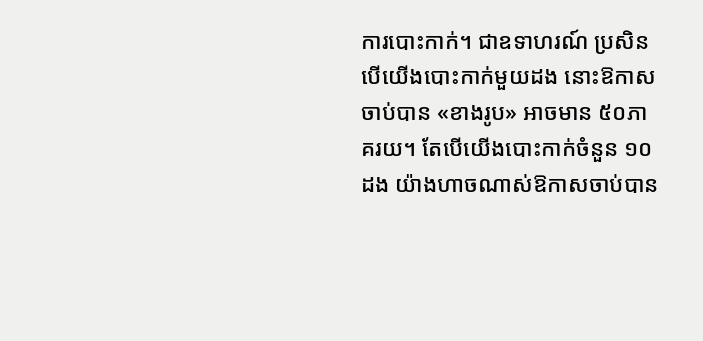ការបោះកាក់។ ជាឧទាហរណ៍ ប្រសិនបើយើងបោះកាក់មួយដង នោះឱកាសចាប់បាន «ខាងរូប» អាចមាន ៥០ភាគរយ។ តែបើយើងបោះកាក់ចំនួន ១០ដង យ៉ាងហាចណាស់ឱកាសចាប់បាន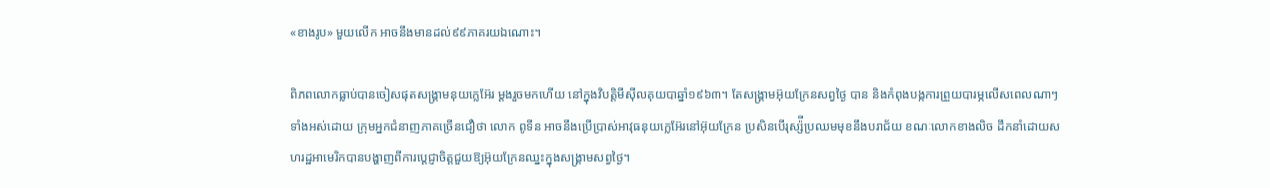«ខាងរូប» មួយលើក អាចនឹងមានដល់៩៩ភាគរយឯណោះ។

ពិភពលោកធ្លាប់បានចៀសផុតសង្រ្គាមនុយក្លេអ៊ែរ ម្ដងរួចមកហើយ នៅក្នុងវិបត្តិមីស៊ីលគុយបាឆ្នាំ១៩៦៣។ តែសង្រ្គាមអ៊ុយក្រែនសព្វថ្ងៃ បាន និងកំពុងបង្កការព្រួយបារម្ភលើសពេលណាៗទាំងអស់ដោយ ក្រុមអ្នកជំនាញភាគច្រើនជឿថា លោក ពូទីន អាចនឹងប្រើប្រាស់អាវុធនុយក្លេអ៊ែរនៅអ៊ុយក្រែន ប្រសិនបើរុស្ស៉ីប្រឈមមុខនឹងបរាជ័យ ខណៈលោកខាងលិច ដឹកនាំដោយសហរដ្ឋអាមេរិកបានបង្ហាញពីការប្ដេជ្ញាចិត្តជួយឱ្យអ៊ុយក្រែនឈ្នះក្នុងសង្រ្គាមសព្វថ្ងៃ។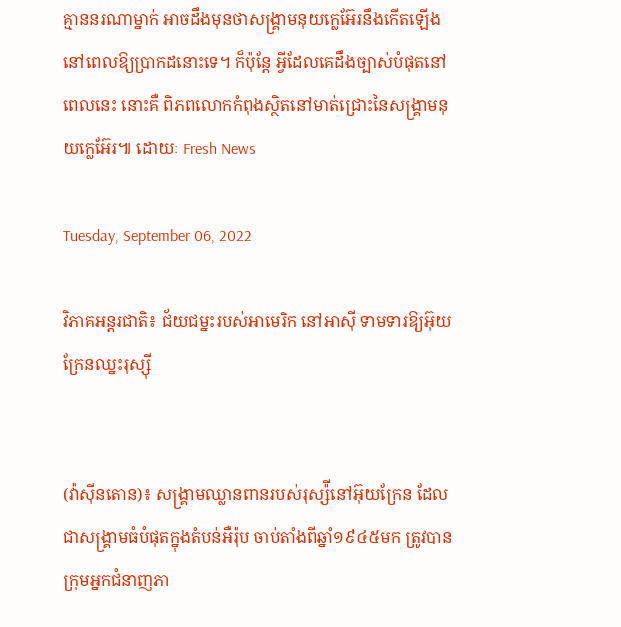គ្មាននរណាម្នាក់ អាចដឹងមុនថាសង្រ្គាមនុយក្លេអ៊ែរនឹងកើតឡើងនៅពេលឱ្យប្រាកដនោះទេ។ ក៏ប៉ុន្តែ អ្វីដែលគេដឹងច្បាស់បំផុតនៅពេលនេះ នោះគឺ ពិភពលោកកំពុងស្ថិតនៅមាត់ជ្រោះនៃសង្រ្គាមនុយក្លេអ៊ែរ៕ ដោយៈ Fresh News

Tuesday, September 06, 2022

វិភាគអន្តរជាតិ៖ ជ័យជម្នះរបស់អាមេរិក នៅអាស៊ី ទាមទារឱ្យអ៊ុយក្រែនឈ្នះរុស្ស៊ី


(វ៉ាស៊ីនតោន)៖ សង្រ្គាមឈ្លានពានរបស់រុស្ស៉ីនៅអ៊ុយក្រែន ដែលជាសង្រ្គាមធំបំផុតក្នុងតំបន់អឺរ៉ុប ចាប់តាំងពីឆ្នាំ១៩៤៥មក ត្រូវបានក្រុមអ្នកជំនាញភា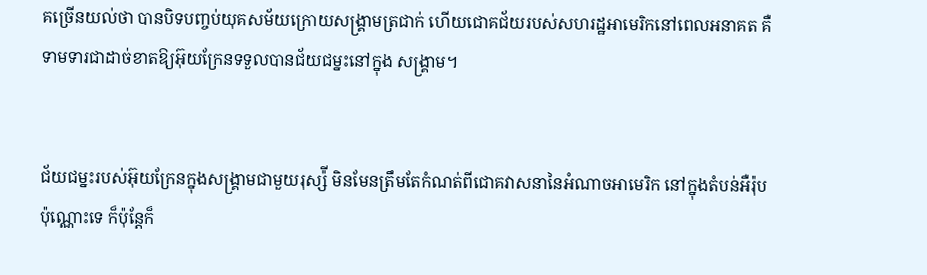គច្រើនយល់ថា បានបិទបញ្ចប់យុគសម័យក្រោយសង្រ្គាមត្រជាក់ ហើយជោគជ័យរបស់សហរដ្ឋអាមេរិកនៅពេលអនាគត គឺទាមទារជាដាច់ខាតឱ្យអ៊ុយក្រែនទទួលបានជ័យជម្នះនៅក្នុង សង្រ្គាម។


ជ័យជម្នះរបស់អ៊ុយក្រែនក្នុងសង្រ្គាមជាមួយរុស្ស៉ី មិនមែនត្រឹមតែកំណត់ពីជោគវាសនានៃអំណាចអាមេរិក នៅក្នុងតំបន់អឺរ៉ុបប៉ុណ្ណោះទេ ក៏ប៉ុន្តែក៏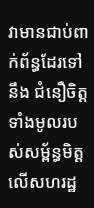វាមានជាប់ពាក់ព័ន្ធដែរទៅនឹង ជំនឿចិត្តទាំងមូលរបស់សម្ព័ន្ធមិត្តលើសហរដ្ឋ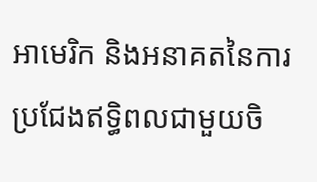អាមេរិក និងអនាគតនៃការប្រជែងឥទ្ធិពលជាមួយចិ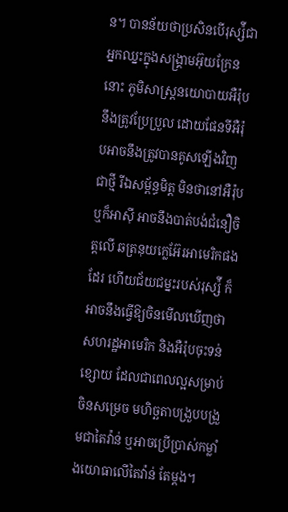ន។ បានន័យថាប្រសិនបើរុស្ស៉ីជាអ្នកឈ្នះក្នុងសង្រ្គាមអ៊ុយក្រែន នោះ ភូមិសាស្ត្រនយោបាយអឺរ៉ុបនឹងត្រូវប្រែប្រួល ដោយផែនទីអឺរ៉ុបអាចនឹងត្រូវបានគូសឡើងវិញជាថ្មី រីឯសម្ព័ន្ធមិត្ត មិនថានៅអឺរ៉ុប ឬក៏អាស៊ី អាចនឹងបាត់បង់ជំនឿចិត្តលើ ឆត្រនុយក្លេអ៊ែរអាមេរិកផងដែរ ហើយជ័យជម្នះរបស់រុស្ស៉ី ក៏អាចនឹងធ្វើឱ្យចិនមើលឃើញថាសហរដ្ឋអាមេរិក និងអឺរ៉ុបចុះទន់ខ្សោយ ដែលជាពេលល្អសម្រាប់ចិនសម្រេច មហិច្ឆតាបង្រួបបង្រួមជាតៃវ៉ាន់ ឬអាចប្រើប្រាស់កម្លាំងយោធាលើតៃវ៉ាន់ តែម្ដង។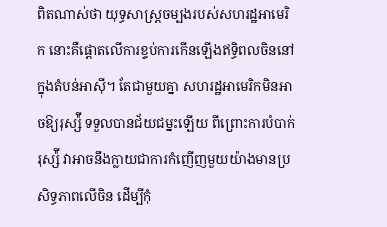ពិតណាស់ថា យុទ្ធសាស្ត្រចម្បងរបស់សហរដ្ឋអាមេរិក នោះគឺផ្ដោតលើការខ្ទប់ការកើនឡើងឥទ្ធិពលចិននៅក្នុងតំបន់អាស៊ី។ តែជាមួយគ្នា សហរដ្ឋអាមេរិកមិនអាចឱ្យរុស្ស៉ី ទទួលបានជ័យជម្នះឡើយ ពីព្រោះការបំបាក់រុស្ស៉ី វាអាចនឹងក្លាយជាការកំញើញមួយយ៉ាងមានប្រសិទ្ធភាពលើចិន ដើម្បីកុំ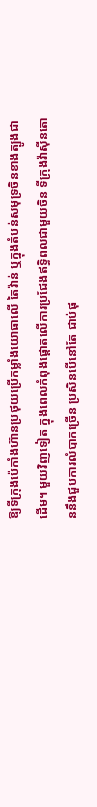ឱ្យទីក្រុងប៉េកាំងហ៊ានប្រថុយប្រើកម្លាំងយោធាលើ តៃវ៉ាន់ ឬក្នុងតំបន់សមុទ្រចិនខាងត្បូងជាដើម។ មួយវិញទៀត ក្នុងពេលកំពុងផ្ដោតលើការប្រជែងឥទ្ធិពលជាមួយចិន ទីក្រុងវ៉ាស៊ីនតោននឹងជួបការលំបាកច្រើន ប្រសិនបើនៅតែ ជាប់ផុ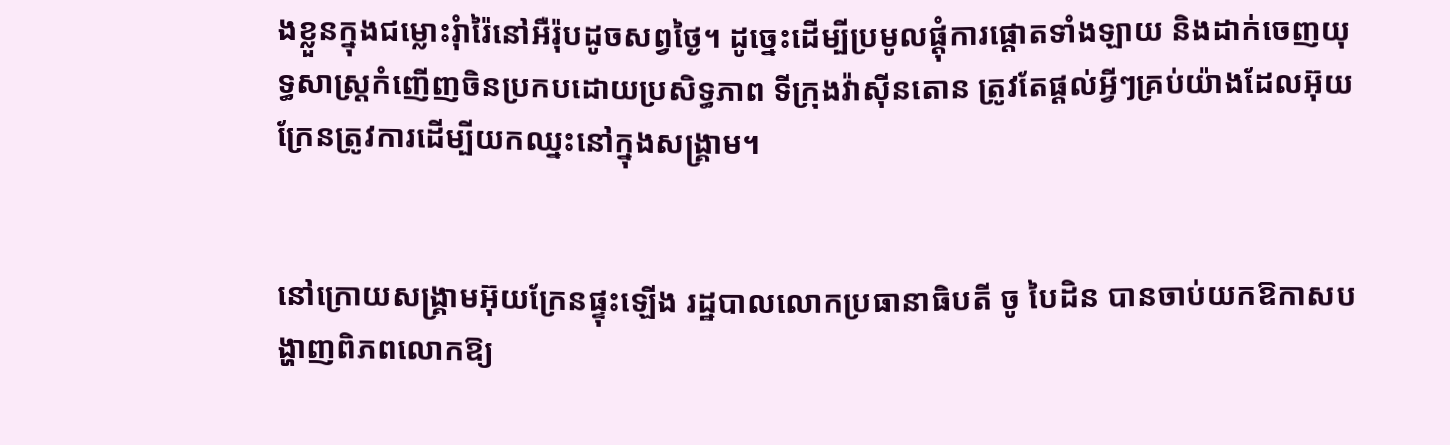ងខ្លួនក្នុងជម្លោះរុំារ៉ៃនៅអឺរ៉ុបដូចសព្វថ្ងៃ។ ដូច្នេះដើម្បីប្រមូលផ្ដុំការផ្ដោតទាំងឡាយ និងដាក់ចេញយុទ្ធសាស្ត្រកំញើញចិនប្រកបដោយប្រសិទ្ធភាព ទីក្រុងវ៉ាស៊ីនតោន ត្រូវតែផ្ដល់អ្វីៗគ្រប់យ៉ាងដែលអ៊ុយក្រែនត្រូវការដើម្បីយកឈ្នះនៅក្នុងសង្រ្គាម។


នៅក្រោយសង្រ្គាមអ៊ុយក្រែនផ្ទុះឡើង រដ្ឋបាលលោកប្រធានាធិបតី ចូ បៃដិន បានចាប់យកឱកាសបង្ហាញពិភពលោកឱ្យ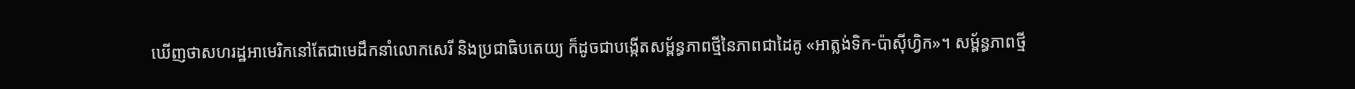ឃើញថាសហរដ្ឋអាមេរិកនៅតែជាមេដឹកនាំលោកសេរី និងប្រជាធិបតេយ្យ ក៏ដូចជាបង្កើតសម្ព័ន្ធភាពថ្មីនៃភាពជាដៃគូ «អាត្លង់ទិក-ប៉ាស៊ីហ្វិក»។ សម្ព័ន្ធភាពថ្មី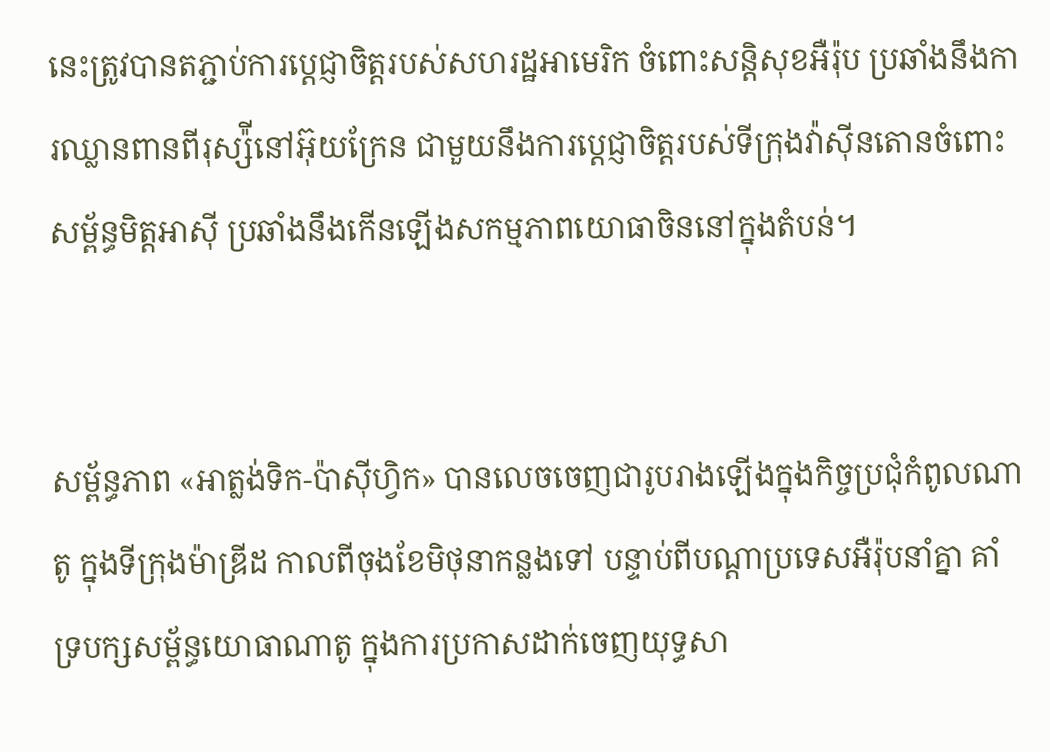នេះត្រូវបានតភ្ជាប់ការប្ដេជ្ញាចិត្តរបស់សហរដ្ឋអាមេរិក ចំពោះសន្តិសុខអឺរ៉ុប ប្រឆាំងនឹងការឈ្លានពានពីរុស្ស៉ីនៅអ៊ុយក្រែន ជាមួយនឹងការប្ដេជ្ញាចិត្តរបស់ទីក្រុងវ៉ាស៊ីនតោនចំពោះសម្ព័ន្ធមិត្តអាស៊ី ប្រឆាំងនឹងកើនឡើងសកម្មភាពយោធាចិននៅក្នុងតំបន់។


សម្ព័ន្ធភាព «អាត្លង់ទិក-ប៉ាស៊ីហ្វិក» បានលេចចេញជារូបរាងឡើងក្នុងកិច្ចប្រជុំកំពូលណាតូ ក្នុងទីក្រុងម៉ាឌ្រីដ កាលពីចុងខែមិថុនាកន្លងទៅ បន្ទាប់ពីបណ្ដាប្រទេសអឺរ៉ុបនាំគ្នា គាំទ្របក្សសម្ព័ន្ធយោធាណាតូ ក្នុងការប្រកាសដាក់ចេញយុទ្ធសា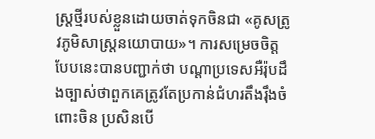ស្ត្រថ្មីរបស់ខ្លួនដោយចាត់ទុកចិនជា «គូសត្រូវភូមិសាស្ត្រនយោបាយ»។ ការសម្រេចចិត្តបែបនេះបានបញ្ជាក់ថា បណ្ដាប្រទេសអឺរ៉ុបដឹងច្បាស់ថាពួកគេត្រូវតែប្រកាន់ជំហរតឹងរ៉ឹងចំពោះចិន ប្រសិនបើ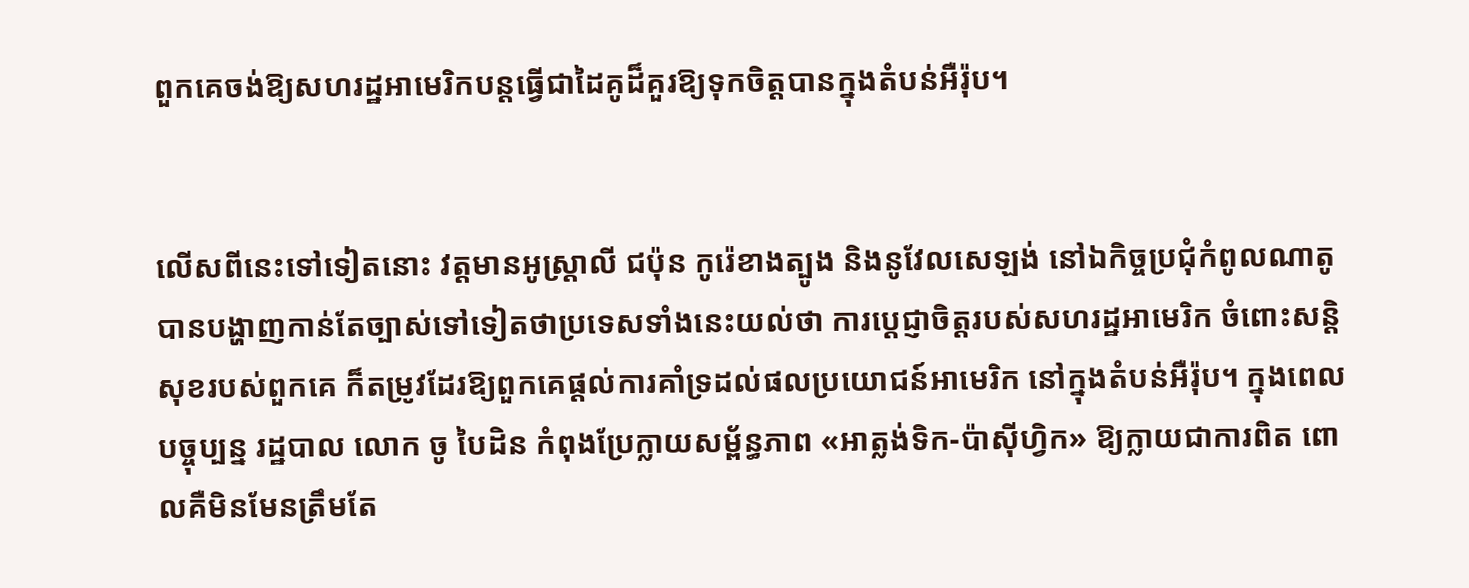ពួកគេចង់ឱ្យសហរដ្ឋអាមេរិកបន្តធ្វើជាដៃគូដ៏គួរឱ្យទុកចិត្តបានក្នុងតំបន់អឺរ៉ុប។


លើសពីនេះទៅទៀតនោះ វត្តមានអូស្ត្រាលី ជប៉ុន កូរ៉េខាងត្បូង និងនូវែលសេឡង់ នៅឯកិច្ចប្រជុំកំពូលណាតូ បានបង្ហាញកាន់តែច្បាស់ទៅទៀតថាប្រទេសទាំងនេះយល់ថា ការប្ដេជ្ញាចិត្តរបស់សហរដ្ឋអាមេរិក ចំពោះសន្តិសុខរបស់ពួកគេ ក៏តម្រូវដែរឱ្យពួកគេផ្ដល់ការគាំទ្រដល់ផលប្រយោជន៍អាមេរិក នៅក្នុងតំបន់អឺរ៉ុប។ ក្នុងពេលបច្ចុប្បន្ន រដ្ឋបាល លោក ចូ បៃដិន កំពុងប្រែក្លាយសម្ព័ន្ធភាព «អាត្លង់ទិក-ប៉ាស៊ីហ្វិក» ឱ្យក្លាយជាការពិត ពោលគឺមិនមែនត្រឹមតែ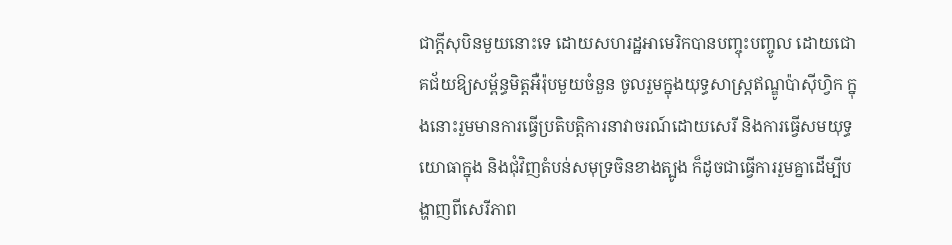ជាក្ដីសុបិនមួយនោះទេ ដោយសហរដ្ឋអាមេរិកបានបញ្ចុះបញ្ចូល ដោយជោគជ័យឱ្យសម្ព័ន្ធមិត្តអឺរ៉ុបមួយចំនួន ចូលរួមក្នុងយុទ្ធសាស្ត្រឥណ្ឌូប៉ាស៊ីហ្វិក ក្នុងនោះរួមមានការធ្វើប្រតិបត្តិការនាវាចរណ៍ដោយសេរី និងការធ្វើសមយុទ្ធយោធាក្នុង និងជុំវិញតំបន់សមុទ្រចិនខាងត្បូង ក៏ដូចជាធ្វើការរួមគ្នាដើម្បីបង្ហាញពីសេរីភាព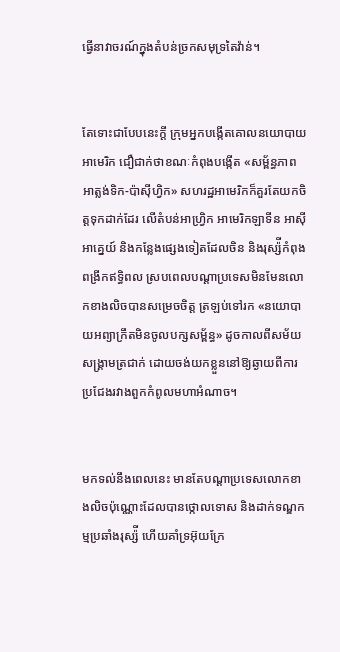ធ្វើនាវាចរណ៍ក្នុងតំបន់ច្រកសមុទ្រតៃវ៉ាន់។


តែទោះជាបែបនេះក្ដី ក្រុមអ្នកបង្កើតគោលនយោបាយអាមេរិក ជឿជាក់ថាខណៈកំពុងបង្កើត «សម្ព័ន្ធភាពអាត្លង់ទិក-ប៉ាស៊ីហ្វិក» សហរដ្ឋអាមេរិកក៏គួរតែយកចិត្តទុកដាក់ដែរ លើតំបន់អាហ្វ្រិក អាមេរិកឡាទីន អាស៊ីអាគ្នេយ៍ និងកន្លែងផ្សេងទៀតដែលចិន និងរុស្ស៉ីកំពុងពង្រីកឥទ្ធិពល ស្របពេលបណ្ដាប្រទេសមិនមែនលោកខាងលិចបានសម្រេចចិត្ត ត្រឡប់ទៅរក «នយោបាយអព្យាក្រឹតមិនចូលបក្សសម្ព័ន្ធ» ដូចកាលពីសម័យសង្រ្គាមត្រជាក់ ដោយចង់យកខ្លួននៅឱ្យឆ្ងាយពីការប្រជែងរវាងពួកកំពូលមហាអំណាច។


មកទល់នឹងពេលនេះ មានតែបណ្ដាប្រទេសលោកខាងលិចប៉ុណ្ណោះដែលបានថ្កោលទោស និងដាក់ទណ្ឌកម្មប្រឆាំងរុស្ស៉ី ហើយគាំទ្រអ៊ុយក្រែ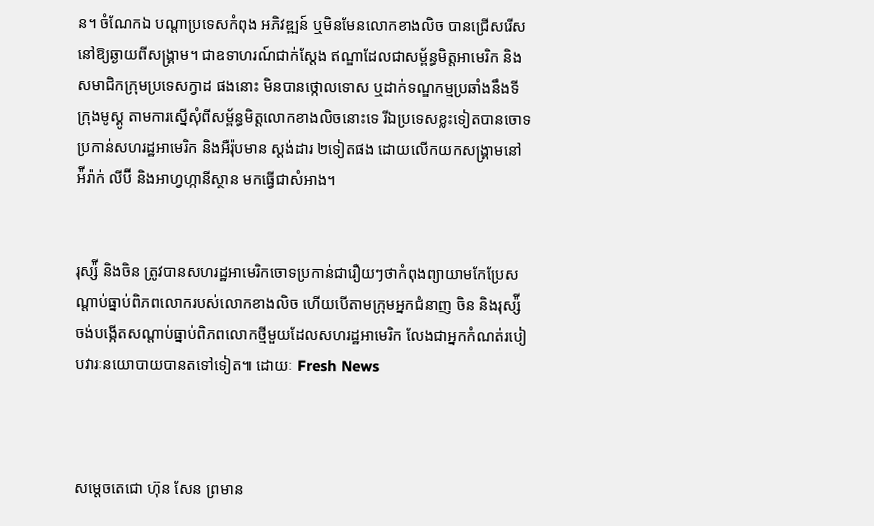ន។ ចំណែកឯ បណ្ដាប្រទេសកំពុង អភិវឌ្ឍន៍ ឬមិនមែនលោកខាងលិច បានជ្រើសរើសនៅឱ្យឆ្ងាយពីសង្រ្គាម។ ជាឧទាហរណ៍ជាក់ស្ដែង ឥណ្ឌាដែលជាសម្ព័ន្ធមិត្តអាមេរិក និងសមាជិកក្រុមប្រទេសក្វាដ ផងនោះ មិនបានថ្កោលទោស ឬដាក់ទណ្ឌកម្មប្រឆាំងនឹងទីក្រុងមូស្គូ តាមការស្នើសុំពីសម្ព័ន្ធមិត្តលោកខាងលិចនោះទេ រីឯប្រទេសខ្លះទៀតបានចោទប្រកាន់សហរដ្ឋអាមេរិក និងអឺរ៉ុបមាន ស្ដង់ដារ ២ទៀតផង ដោយលើកយកសង្រ្គាមនៅអ៉ីរ៉ាក់ លីប៊ី និងអាហ្វហ្កានីស្ថាន មកធ្វើជាសំអាង។


រុស្ស៉ី និងចិន ត្រូវបានសហរដ្ឋអាមេរិកចោទប្រកាន់ជារឿយៗថាកំពុងព្យាយាមកែប្រែសណ្ដាប់ធ្នាប់ពិភពលោករបស់លោកខាងលិច ហើយបើតាមក្រុមអ្នកជំនាញ ចិន និងរុស្ស៉ី ចង់បង្កើតសណ្ដាប់ធ្នាប់ពិភពលោកថ្មីមួយដែលសហរដ្ឋអាមេរិក លែងជាអ្នកកំណត់របៀបវារៈនយោបាយបានតទៅទៀត៕ ដោយៈ Fresh News



សម្តេចតេជោ ហ៊ុន សែន ព្រមាន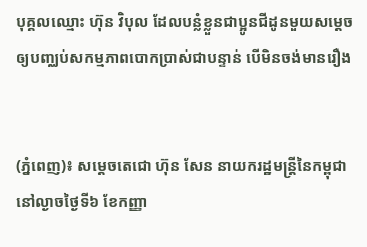បុគ្គលឈ្មោះ ហ៊ុន វិបុល ដែលបន្លំខ្លួនជាប្អូនជីដូនមួយសម្តេច ឲ្យបញ្ឈប់សកម្មភាពបោកប្រាស់ជាបន្ទាន់ បើមិនចង់មានរឿង


(ភ្នំពេញ)៖ សម្តេចតេជោ ហ៊ុន សែន នាយករដ្ឋមន្ត្រីនៃកម្ពុជា នៅល្ងាចថ្ងៃទី៦ ខែកញ្ញា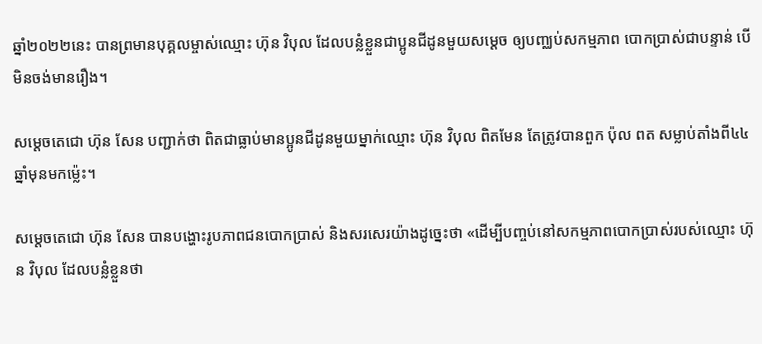ឆ្នាំ២០២២នេះ បានព្រមានបុគ្គលម្ចាស់ឈ្មោះ ហ៊ុន វិបុល ដែលបន្លំខ្លួនជាប្អូនជីដូនមួយសម្តេច ឲ្យបញ្ឈប់សកម្មភាព បោកប្រាស់ជាបន្ទាន់ បើមិនចង់មានរឿង។

សម្តេចតេជោ ហ៊ុន សែន បញ្ជាក់ថា ពិតជាធ្លាប់មានប្អូនជីដូនមួយម្នាក់ឈ្មោះ ហ៊ុន វិបុល ពិតមែន តែត្រូវបានពួក ប៉ុល ពត សម្លាប់តាំងពី៤៤ឆ្នាំមុនមកម្ល៉េះ។

សម្តេចតេជោ ហ៊ុន សែន បានបង្ហោះរូបភាពជនបោកប្រាស់ និងសរសេរយ៉ាងដូច្នេះថា «ដើម្បីបញ្ចប់នៅសកម្មភាពបោកប្រាស់របស់ឈ្មោះ ហ៊ុន វិបុល ដែលបន្លំខ្លួនថា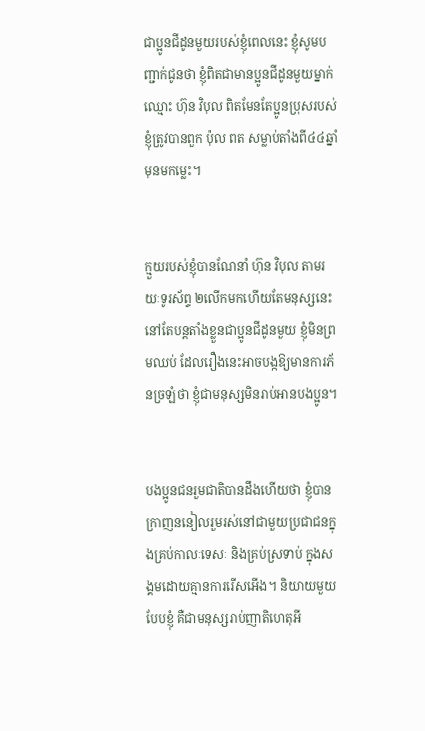ជាប្អូនជីដូនមួយរបស់ខ្ញុំពេលនេះ ខ្ញុំសូមបញ្ជាក់ជូនថា ខ្ញុំពិតជាមានប្អូនជីដូនមួយម្នាក់ឈ្មោះ ហ៊ុន វិបុល ពិតមែនតែប្អូនប្រុសរបស់ខ្ញុំត្រូវបានពួក ប៉ុល ពត សម្លាប់តាំងពី៤៤ឆ្នាំមុនមកម្លេះ។


ក្មួយរបស់ខ្ញុំបានណែនាំ ហ៊ុន វិបុល តាមរយៈទូរស័ព្ទ ២លើកមកហើយតែមនុស្សនេះ នៅតែបន្តតាំងខ្លួនជាប្អូនជីដូនមួយ ខ្ញុំមិនព្រមឈប់ ដែលរឿងនេះអាចបង្កឱ្យមានការភ័នច្រឡំថា ខ្ញុំជាមនុស្សមិនរាប់អានបងប្អូន។


បងប្អូនជនរួមជាតិបានដឹងហើយថា ខ្ញុំបានក្រាញននៀលរួមរស់នៅជាមួយប្រជាជនក្នុងគ្រប់កាលៈទេសៈ និងគ្រប់ស្រទាប់ ក្នុងសង្គមដោយគ្មានការរើសអើង។ និយាយមួយបែបខ្ញុំ គឺជាមនុស្សរាប់ញាតិហេតុអី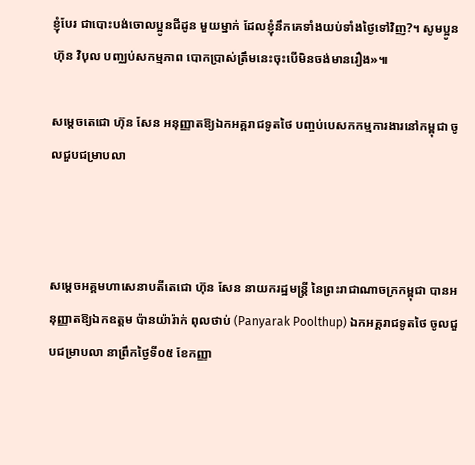ខ្ញុំបែរ ជាបោះបង់ចោលប្អូនជីដូន មួយម្នាក់ ដែលខ្ញុំនឹកគេទាំងយប់ទាំងថ្ងៃទៅវិញ?។ សូមប្អូន ហ៊ុន វិបុល បញ្ឈប់សកម្មភាព បោកប្រាស់ត្រឹមនេះចុះបើមិនចង់មានរឿង»៕

សម្ដេចតេជោ ហ៊ុន សែន អនុញ្ញាតឱ្យឯកអគ្គរាជទូតថៃ បញ្ចប់បេសកកម្មការងារនៅកម្ពុជា ចូលជួបជម្រាបលា



សម្តេចអគ្គមហាសេនាបតីតេជោ ហ៊ុន សែន នាយករដ្ឋមន្ត្រី នៃព្រះរាជាណាចក្រកម្ពុជា បានអនុញ្ញាតឱ្យឯកឧត្តម ប៉ានយ៉ារ៉ាក់ ពុលថាប់ (Panyarak Poolthup) ឯកអគ្គរាជទូតថៃ ចូលជួបជម្រាបលា នាព្រឹកថ្ងៃទី០៥ ខែកញ្ញា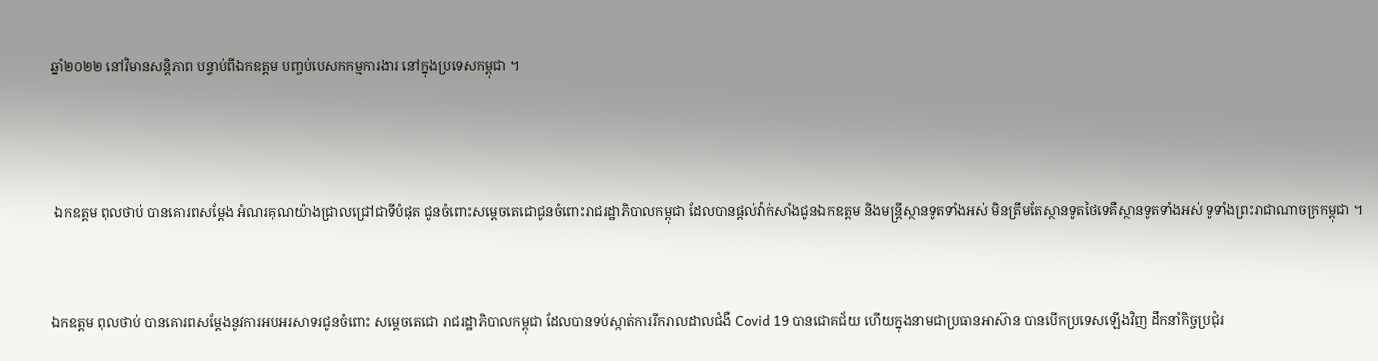ឆ្នាំ២០២២ នៅវិមានសន្តិភាព បន្ទាប់ពីឯកឧត្តម បញ្ចប់បេសកកម្មការងារ នៅក្នុងប្រទេសកម្ពុជា ។



 ឯកឧត្តម ពុលថាប់ បានគោរពសម្ដែង អំណរគុណយ៉ាងជ្រាលជ្រៅជាទីបំផុត ជូនចំពោះសម្ដេចតេជោជូនចំពោះរាជរដ្ឋាភិបាលកម្ពុជា ដែលបានផ្ដល់វ៉ាក់សាំងជូនឯកឧត្តម និងមន្ត្រីស្ថានទូតទាំងអស់ មិនត្រឹមតែស្ថានទូតថៃទេគឺស្ថានទូតទាំងអស់ ទូទាំងព្រះរាជាណាចក្រកម្ពុជា ។


ឯកឧត្តម ពុលថាប់ បានគោរពសម្ដែងនូវការអបអរសាទរជូនចំពោះ សម្ដេចតេជោ រាជរដ្ឋាភិបាលកម្ពុជា ដែលបានទប់ស្កាត់ការរីករាលដាលជំងឺ Covid 19 បានជោគជ័យ ហើយក្នុងនាមជាប្រធានអាស៊ាន បានបើកប្រទេសឡើងវិញ ដឹកនាំកិច្ចប្រជុំរ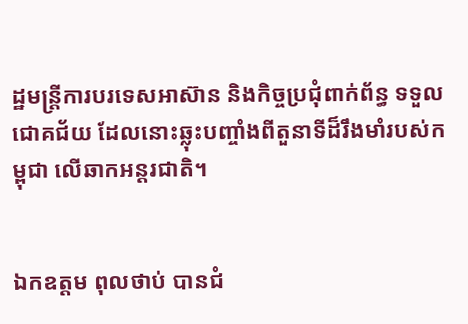ដ្ឋមន្ត្រីការបរទេសអាស៊ាន និងកិច្ចប្រជុំពាក់ព័ន្ធ ទទួលជោគជ័យ ដែលនោះឆ្លុះបញ្ចាំងពីតួនាទីដ៏រឹងមាំរបស់កម្ពុជា លើឆាកអន្តរជាតិ។


ឯកឧត្តម ពុលថាប់ បានជំ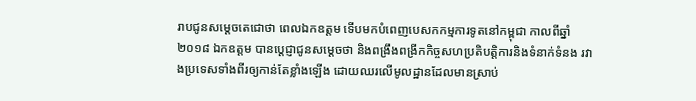រាបជូនសម្ដេចតេជោថា ពេលឯកឧត្តម ទើបមកបំពេញបេសកកម្មការទូតនៅកម្ពុជា កាលពីឆ្នាំ២០១៨ ឯកឧត្តម បានប្ដេជ្ញាជូនសម្ដេចថា និងពង្រឹងពង្រីកកិច្ចសហប្រតិបត្តិការនិងទំនាក់ទំនង រវាងប្រទេសទាំងពីរឲ្យកាន់តែខ្លាំងឡើង ដោយឈរលើមូលដ្ឋានដែលមានស្រាប់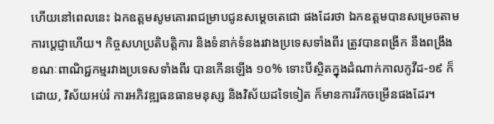ហើយនៅពេលនេះ ឯកឧត្តមសូមគោរពជម្រាបជូនសម្ដេចតេជោ ផងដែរថា ឯកឧត្តមបានសម្រេចតាមការប្ដេជ្ញាហើយ។ កិច្ចសហប្រតិបត្តិការ និងទំនាក់ទំនងរវាងប្រទេសទាំងពីរ ត្រូវបានពង្រីក នឹងពង្រឹង ខណៈពាណិជ្ជកម្មរវាងប្រទេសទាំងពីរ បានកើនឡើង ១០% ទោះបីស្ថិតក្នុងដំណាក់កាលកូវីដ-១៩ ក៏ដោយ, វិស័យអប់រំ ការអភិវឌ្ឍធនធានមនុស្ស និងវិស័យដទៃទៀត ក៏មានការរីកចម្រើនផងដែរ។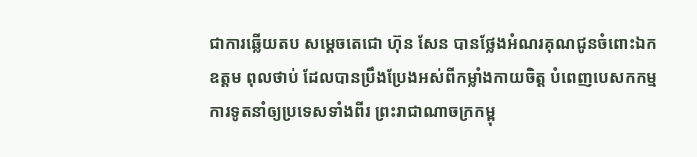ជាការឆ្លើយតប សម្ដេចតេជោ ហ៊ុន សែន បានថ្លែងអំណរគុណជូនចំពោះឯកឧត្តម ពុលថាប់ ដែលបានប្រឹងប្រែងអស់ពីកម្លាំងកាយចិត្ត បំពេញបេសកកម្មការទូតនាំឲ្យប្រទេសទាំងពីរ ព្រះរាជាណាចក្រកម្ពុ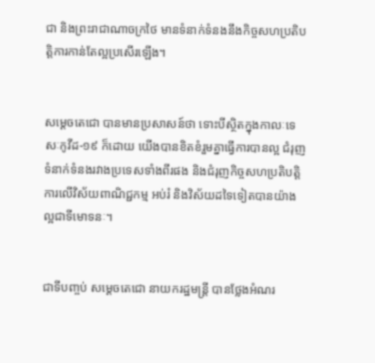ជា និងព្រះរាជាណាចក្រថៃ មានទំនាក់ទំនងនឹងកិច្ចសហប្រតិបត្តិការកាន់តែល្អប្រសើរឡើង។


សម្ដេចតេជោ បានមានប្រសាសន៍ថា ទោះបីស្ថិតក្នុងកាលៈទេសៈកូវីដ-១៩ ក៏ដោយ យើងបានខិតខំរួមគ្នាធ្វើការបានល្អ ជំរុញទំនាក់ទំនងរវាងប្រទេសទាំងពីរផង និងជំរុញកិច្ចសហប្រតិបត្តិការលើវិស័យពាណិជ្ជកម្ម អប់រំ និងវិស័យដទៃទៀតបានយ៉ាងល្អជាទីមោទនៈ។


ជាទីបញ្ចប់ សម្ដេចតេជោ នាយករដ្ឋមន្ត្រី បានថ្លែងអំណរ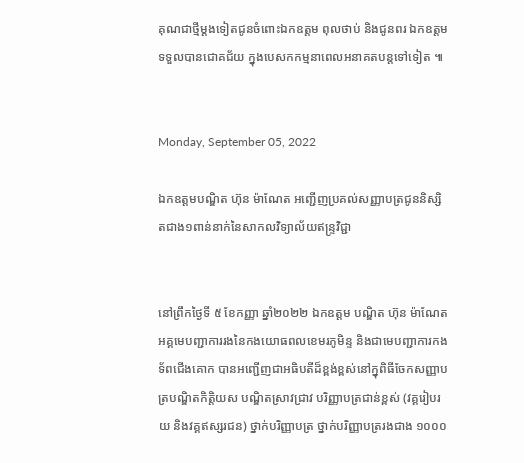គុណជាថ្មីម្ដងទៀតជូនចំពោះឯកឧត្តម ពុលថាប់ និងជូនពរ ឯកឧត្តម ទទួលបានជោគជ័យ ក្នុងបេសកកម្មនាពេលអនាគតបន្តទៅទៀត ៕


Monday, September 05, 2022

ឯកឧត្តមបណ្ឌិត ហ៊ុន ម៉ាណែត អញ្ជើញប្រគល់សញ្ញាបត្រជូននិស្សិតជាង១ពាន់នាក់នៃសាកលវិទ្យាល័យឥន្ទ្រវិជ្ជា


នៅព្រឹកថ្ងៃទី ៥ ខែកញ្ញា ឆ្នាំ២០២២ ឯកឧត្តម បណ្ឌិត ហ៊ុន ម៉ាណែត អគ្គមេបញ្ជាការរងនៃកងយោធពលខេមរភូមិន្ទ និងជាមេបញ្ជាការកងទ័ពជើងគោក បានអញ្ជើញជាអធិបតីដ៏ខ្ពង់ខ្ពស់នៅក្នុពិធីចែកសញ្ញាបត្របណ្ឌិតកិត្តិយស បណ្ឌិតស្រាវជ្រាវ បរិញ្ញាបត្រជាន់ខ្ពស់ (វគ្គរៀបរយ និងវគ្គឥស្សរជន) ថ្នាក់បរិញ្ញាបត្រ ថ្នាក់បរិញ្ញាបត្ររងជាង ១០០០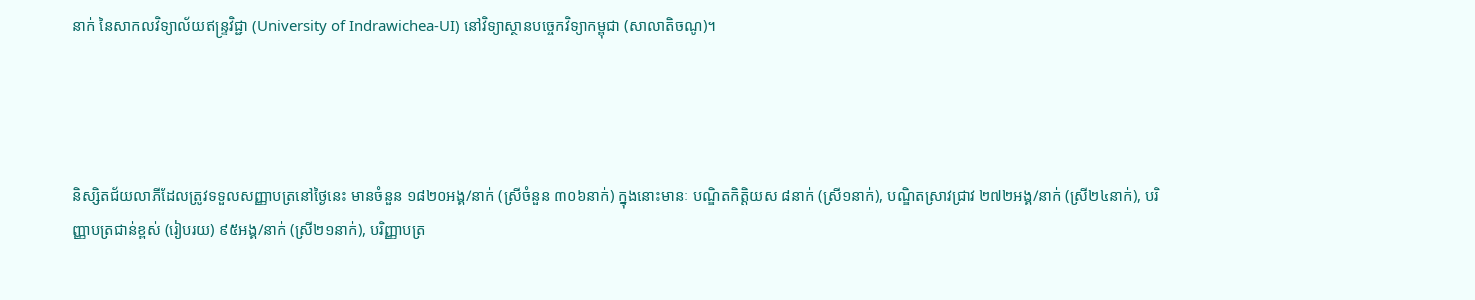នាក់ នៃសាកលវិទ្យាល័យឥន្ទ្រវិជ្ជា (University of Indrawichea-UI) នៅវិទ្យាស្ថានបច្ចេកវិទ្យាកម្ពុជា (សាលាតិចណូ)។




និស្សិតជ័យលាភីដែលត្រូវទទួលសញ្ញាបត្រនៅថ្ងៃនេះ មានចំនួន ១៨២០អង្គ/នាក់ (ស្រីចំនួន ៣០៦នាក់) ក្នុងនោះមានៈ បណ្ឌិតកិត្តិយស ៨នាក់ (ស្រី១នាក់), បណ្ឌិតស្រាវជ្រាវ ២៧២អង្គ/នាក់ (ស្រី២៤នាក់), បរិញ្ញាបត្រជាន់ខ្ពស់ (រៀបរយ) ៩៥អង្គ/នាក់ (ស្រី២១នាក់), បរិញ្ញាបត្រ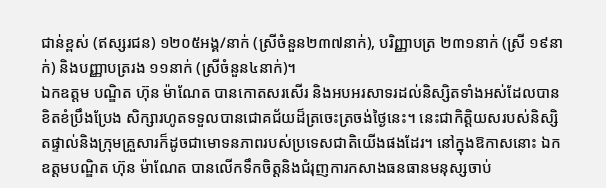ជាន់ខ្ពស់ (ឥស្សរជន) ១២០៥អង្គ/នាក់ (ស្រីចំនួន២៣៧នាក់), បរិញ្ញាបត្រ ២៣១នាក់ (ស្រី ១៩នាក់) និងបញ្ញាបត្ររង ១១នាក់ (ស្រីចំនួន៤នាក់)។
ឯកឧត្តម បណ្ឌិត ហ៊ុន ម៉ាណែត បានកោតសរសើរ និងអបអរសាទរដល់និស្សិតទាំងអស់ដែលបានខិតខំប្រឹងប្រែង សិក្សារហូតទទួលបានជោគជ័យដ៏ត្រចេះត្រចង់ថ្ងៃនេះ។ នេះជាកិត្តិយសរបស់និស្សិតផ្ទាល់និងក្រុមគ្រួសារក៏ដូចជាមោទនភាពរបស់ប្រទេសជាតិយើងផងដែរ។ នៅក្នុងឱកាសនោះ ឯកឧត្តមបណ្ឌិត ហ៊ុន ម៉ាណែត បានលើកទឹកចិត្តនិងជំរុញការកសាងធនធានមនុស្សចាប់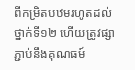ពីកម្រិតបឋមរហូតដល់ថ្នាក់ទី១២ ហើយត្រូវផ្សាភ្ជាប់នឹងគុណធម៍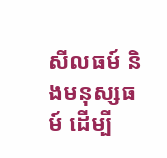សីលធម៍ និងមនុស្សធម៍ ដើម្បី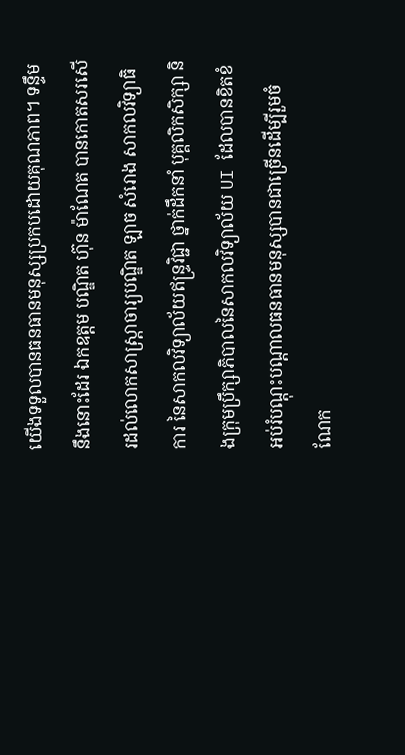យើងទទួលបានធនធានមនុស្សប្រកបដោយគុណភាព។ ទន្ទឹមនឹងនោះដែរ ឯកឧត្តម បណ្ឌិត ហ៊ុន ម៉ាណែត បានកោតសរសើរដល់លោកសាស្រ្តាចារ្យបណ្ឌិត ឡាច សំរោង សាកលវិទ្យាធិការ នៃសាកលវិទ្យាល័យឥន្រ្ទវិជ្ជា ថ្នាក់ដឹកនាំ បុគ្គលិកសិក្សា និងក្រុមប្រឹក្សាភិបាលនៃសាកលវិទ្យាល័យ UI ដែលបានខិតខំអប់រំបណ្តុះបណ្តាលធនធានមនុស្សបានជាច្រើនដើម្បីរួមចំណែក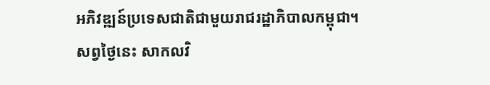អភិវឌ្ឍន៍ប្រទេសជាតិជាមួយរាជរដ្ឋាភិបាលកម្ពុជា។
សព្វថ្ងៃនេះ សាកលវិ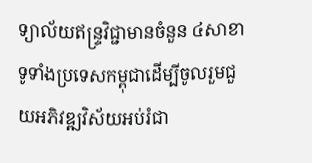ទ្យាល័យឥន្ទ្រវិជ្ជាមានចំនួន ៤សាខា ទូទាំងប្រទេសកម្ពុជាដើម្បីចូលរួមជួយអភិវឌ្ឍវិស័យអប់រំជា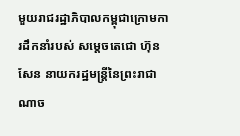មួយរាជរដ្ឋាភិបាលកម្ពុជាក្រោមការដឹកនាំរបស់ សម្តេចតេជោ ហ៊ុន សែន នាយករដ្ឋមន្រ្តីនៃព្រះរាជាណាច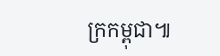ក្រកម្ពុជា៕